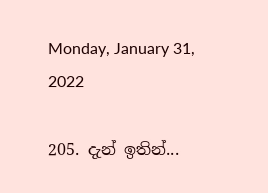Monday, January 31, 2022

205. දැන් ඉතින්...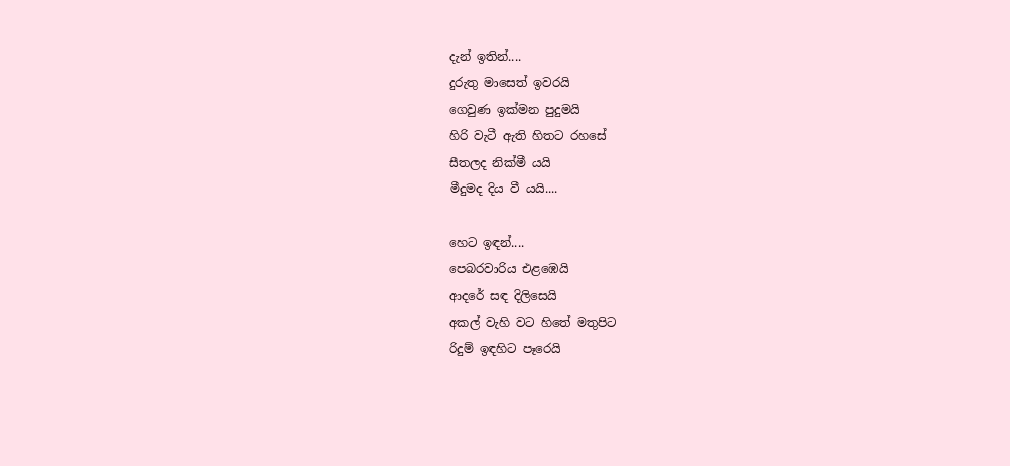දැන් ඉතින්....
දුරුතු මාසෙත් ඉවරයි
ගෙවුණ ඉක්මන පුදුමයි
හිරි වැටී ඇති හිතට රහසේ
සීතලද නික්මී යයි
මීදුමද දිය වී යයි....

හෙට ඉඳන්....
පෙබරවාරිය එළඹෙයි
ආදරේ සඳ දිලිසෙයි
අකල් වැහි වට හිතේ මතුපිට
රිදුම් ඉඳහිට පෑරෙයි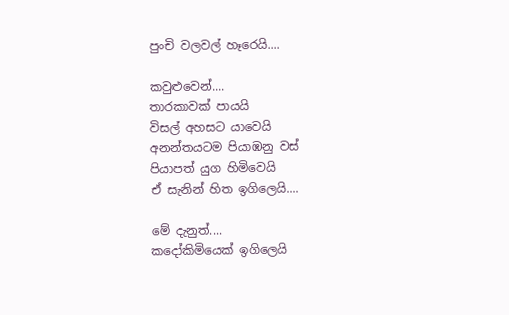පුංචි වලවල් හෑරෙයි....

කවුළුවෙන්....
තාරකාවක් පායයි
විසල් අහසට යාවෙයි
අනන්තයටම පියාඹනු වස්
පියාපත් යුග හිමිවෙයි
ඒ සැනින් හිත ඉගිලෙයි....

මේ දැනුත්....
කදෝකිමියෙක් ඉගිලෙයි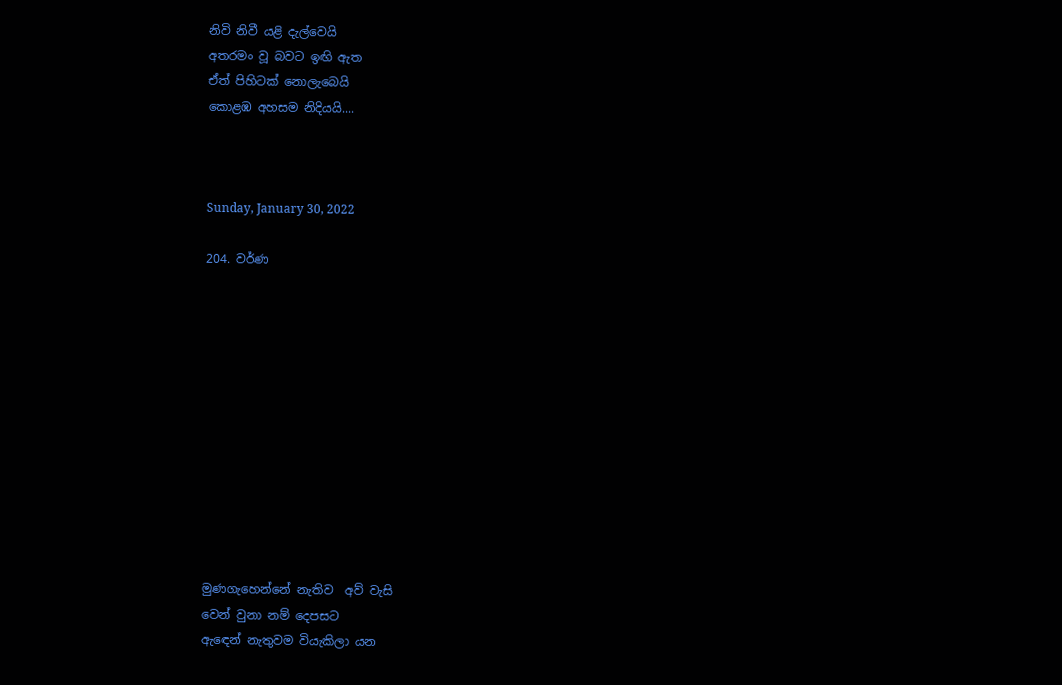නිවි නිවී යළි දැල්වෙයි
අතරමං වූ බවට ඉඟි ඇත
ඒත් පිහිටක් නොලැබෙයි
කොළඹ අහසම නිදියයි....



Sunday, January 30, 2022

204. වර්ණ












මුණගැහෙන්නේ නැතිව  අව් වැසි
වෙන් වුනා නම් දෙපසට
ඇඳෙන් නැතුවම වියැකිලා යන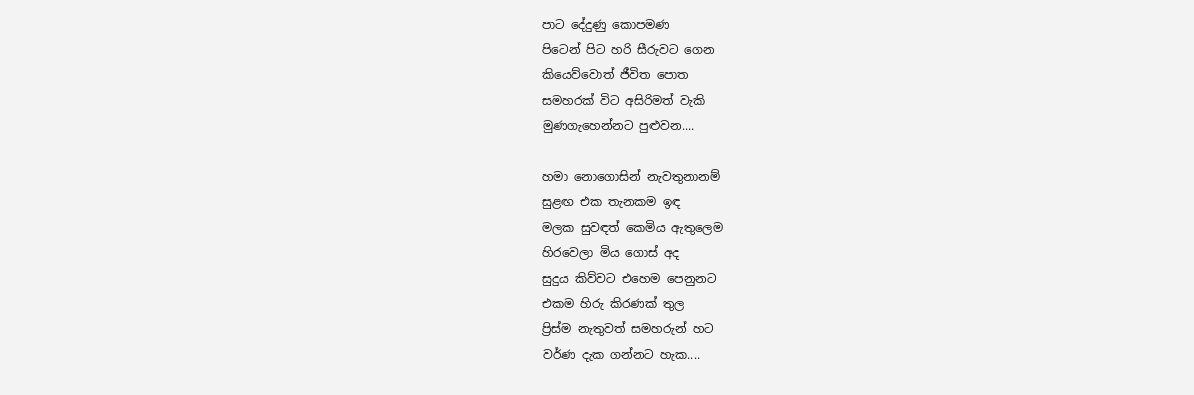පාට දේදුණු කොපමණ
පිටෙන් පිට හරි සීරුවට ගෙන
කියෙව්වොත් ජීවිත පොත
සමහරක් විට අසිරිමත් වැකි
මුණගැහෙන්නට පුළුවන....

හමා නොගොසින් නැවතුනානම්
සුළඟ එක තැනකම ඉඳ
මලක සුවඳත් කෙමිය ඇතුලෙම
හිරවෙලා මිය ගොස් අද
සුදුය කිව්වට එහෙම පෙනුනට
එකම හිරු කිරණක් තුල
ප්‍රිස්ම නැතුවත් සමහරුන් හට
වර්ණ දැක ගන්නට හැක....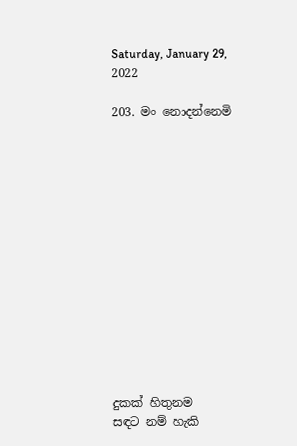Saturday, January 29, 2022

203. මං නොදන්නෙමි














දුකක් හිතුනම
සඳට නම් හැකි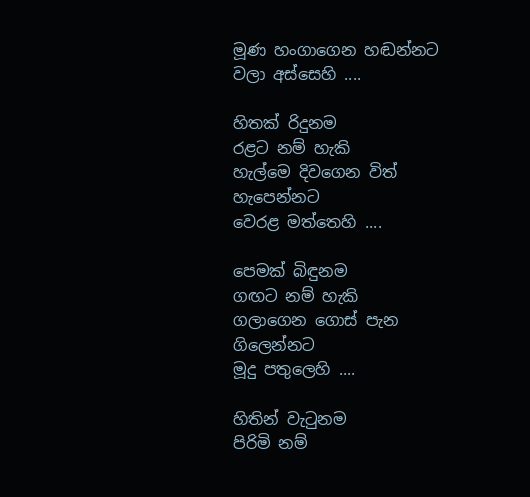මූණ හංගාගෙන හඬන්නට
වලා අස්සෙහි ....

හිතක් රිදුනම
රළට නම් හැකි
හැල්මෙ දිවගෙන විත් හැපෙන්නට
වෙරළ මත්තෙහි ....

පෙමක් බිඳුනම
ගඟට නම් හැකි
ගලාගෙන ගොස් පැන ගිලෙන්නට
මූදු පතුලෙහි ....

හිතින් වැටුනම
පිරිමි නම්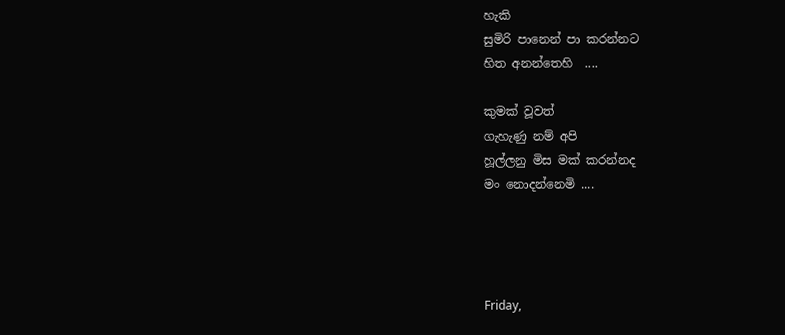හැකි
සුමිරි පානෙන් පා කරන්නට
හිත අනන්තෙහි  ....

කුමක් වූවත්
ගැහැණු නම් අපි
හූල්ලනු මිස මක් කරන්නද
මං නොදන්නෙමි ....




Friday,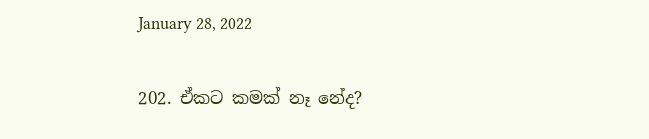January 28, 2022

202. ඒකට කමක් නෑ නේද?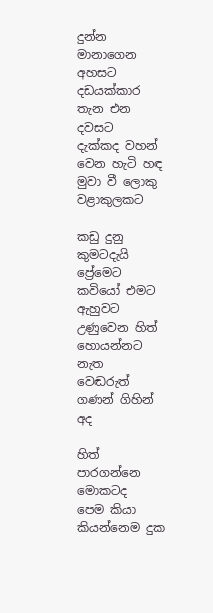දුන්න මානාගෙන අහසට
දඩයක්කාර තැන එන දවසට
දැක්කද වහන් වෙන හැටි හඳ
මුවා වී ලොකු වළාකුලකට

කඩු දුනු කුමටදැයි ප්‍රේමෙට
කවියෝ එමට ඇහුවට
උණුවෙන හිත් හොයන්නට නැත
වෙඬරුත් ගණන් ගිහින් අද

හිත් පාරගන්නෙ මොකටද
පෙම කියා කියන්නෙම දුක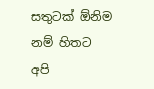සතුටක් ඕනිම නම් හිතට
අපි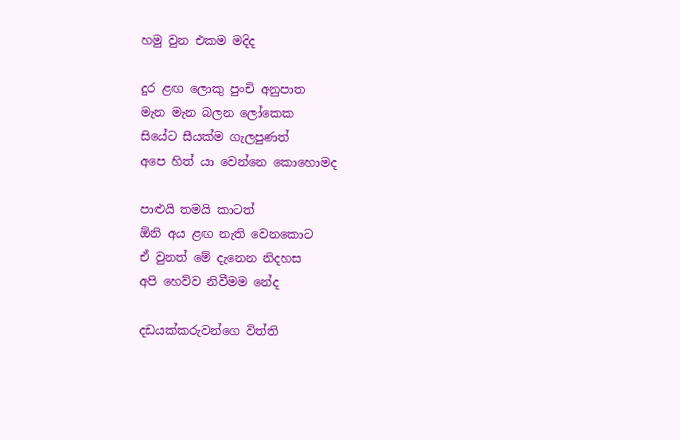හමු වුන එකම මදිද

දුර ළඟ ලොකු පුංචි අනුපාත
මැන මැන බලන ලෝකෙක
සියේට සීයක්ම ගැලපුණත්
අපෙ හිත් යා වෙන්නෙ කොහොමද

පාළුයි තමයි කාටත්
ඕනි අය ළඟ නැති වෙනකොට
ඒ වුනත් මේ දැනෙන නිදහස
අපි හෙව්ව නිවීමම නේද

දඩයක්කරුවන්ගෙ විත්ති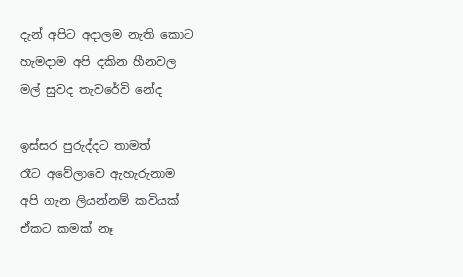දැන් අපිට අදාලම නැති කොට
හැමදාම අපි දකින හීනවල
මල් සුවද තැවරේවි නේද

ඉස්සර පුරුද්දට තාමත්
රෑට අවේලාවෙ ඇහැරුනාම
අපි ගැන ලියන්නම් කවියක්
ඒකට කමක් නෑ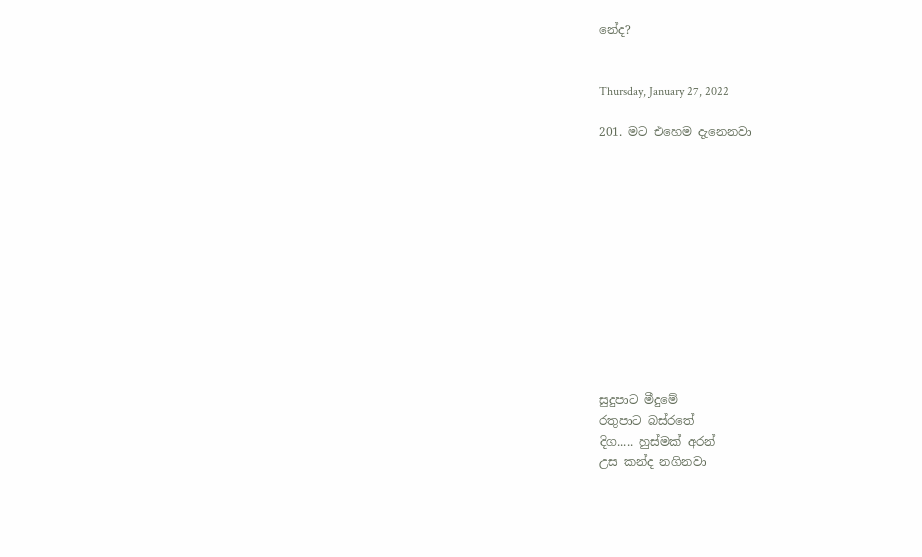නේද?


Thursday, January 27, 2022

201. මට එහෙම දැනෙනවා












සුදුපාට මීදුමේ
රතුපාට බස්රතේ
දිග..... හුස්මක් අරන්
උස කන්ද නගිනවා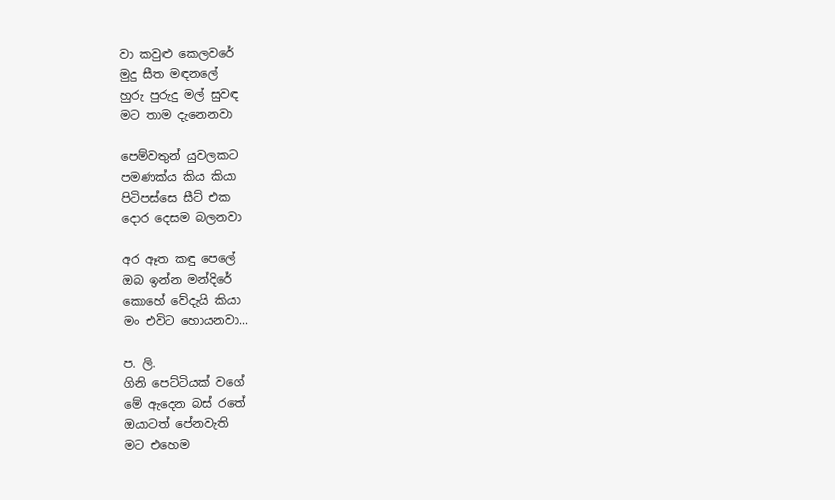වා කවුළු කෙලවරේ
මුදු සීත මඳනලේ
හුරු පුරුදු මල් සුවඳ
මට තාම දැනෙනවා

පෙම්වතුන් යුවලකට
පමණක්ය කිය කියා
පිටිපස්සෙ සීට් එක
දොර දෙසම බලනවා

අර ඈත කඳු පෙලේ
ඔබ ඉන්න මන්දිරේ
කොහේ වේදැයි කියා
මං එවිට හොයනවා...

ප. ලි.
ගිනි පෙට්ටියක් වගේ
මේ ඇදෙන බස් රතේ
ඔයාටත් පේනවැති
මට එහෙම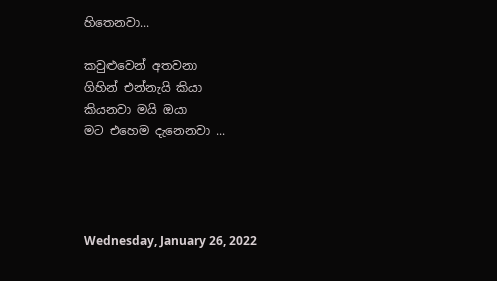හිතෙනවා...

කවුළුවෙන් අතවනා
ගිහින් එන්නැයි කියා
කියනවා මයි ඔයා
මට එහෙම දැනෙනවා ...




Wednesday, January 26, 2022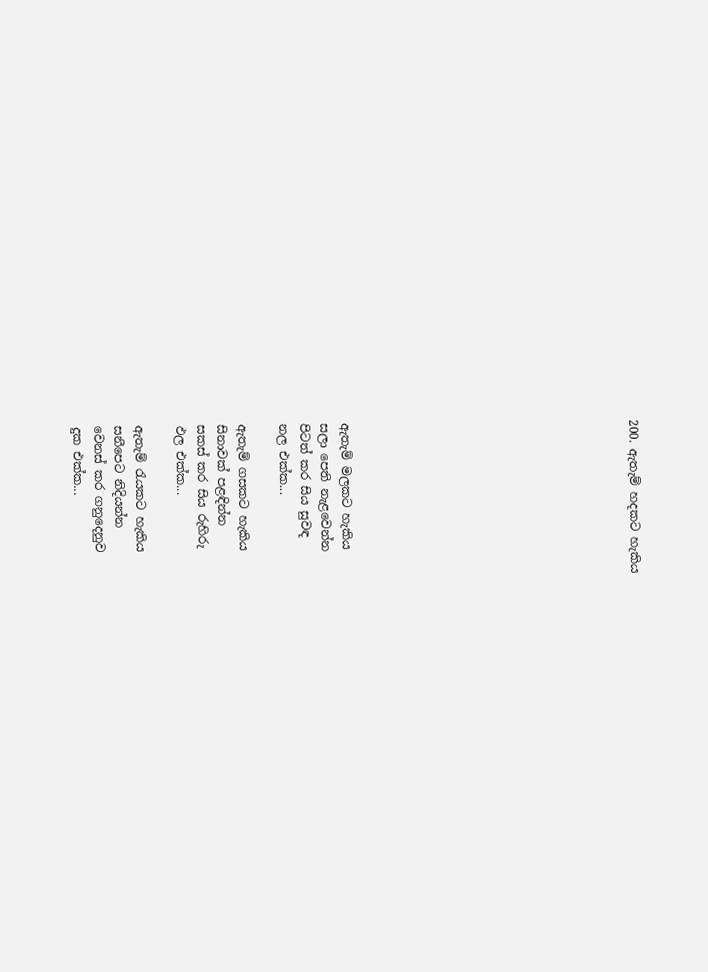200. ඇතැම් හදකට හැකිය













ඇතැම් මලකට හැකිය
සලා පෙති නැළවෙන්න
පිටත් කර සිය සුවඳ
නල එක්ක...

ඇතැම් ගසකට හැකිය
සිනාවක් පළඳින්න
සකස් කර සිය රුහිරු
ඵල එක්ක...

ඇතැම් රැයකට හැකිය
සනීපෙට නිදියන්න
වෙනස් කර ගනුදෙනුව
දුක එක්ක...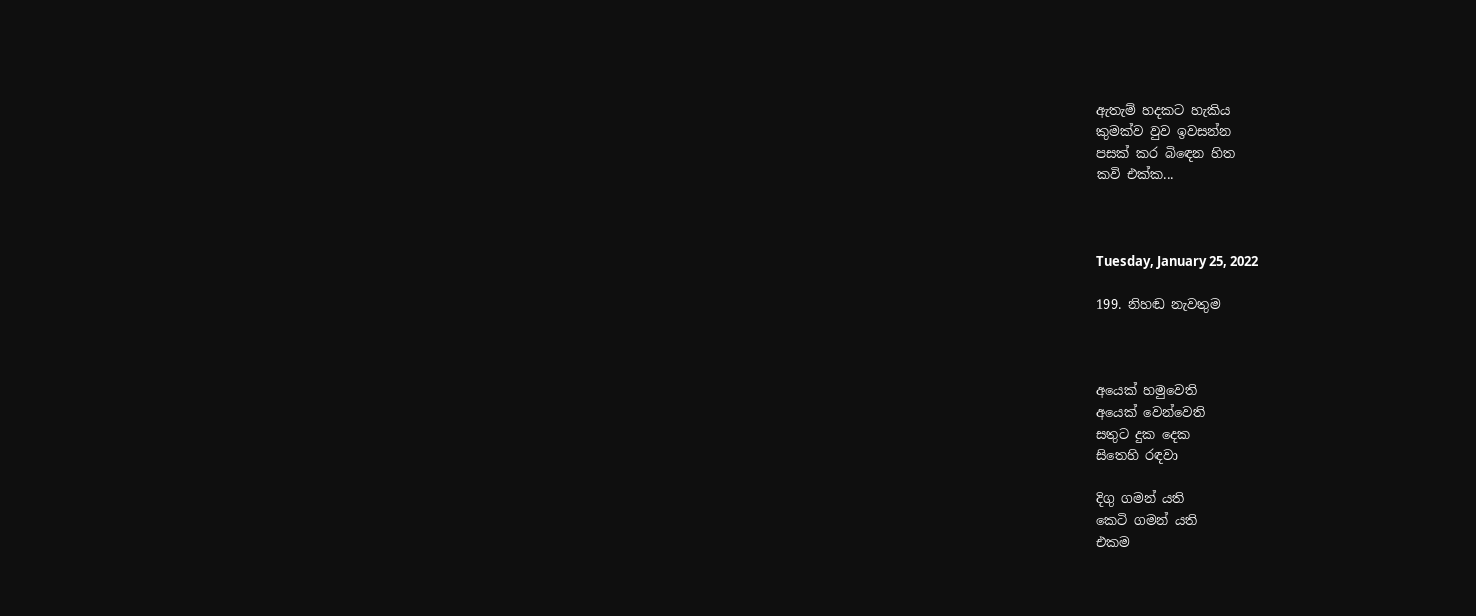ඇතැම් හදකට හැකිය
කුමක්ව වුව ඉවසන්න
පසක් කර බිඳෙන හිත
කවි එක්ක...



Tuesday, January 25, 2022

199. නිහඬ නැවතුම



අයෙක් හමුවෙති
අයෙක් වෙන්වෙති
සතුට දුක දෙක
සිතෙහි රඳවා

දිගු ගමන් යති
කෙටි ගමන් යති
එකම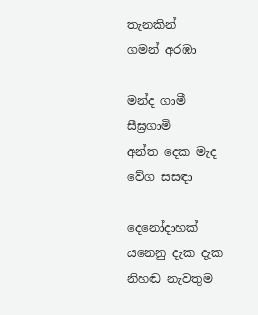තැනකින්
ගමන් අරඹා

මන්ද ගාමී
සීඝ්‍රගාමි
අන්ත දෙක මැද
වේග සසඳා

දෙනෝදාහක්
යනෙනු දැක දැක
නිහඬ නැවතුම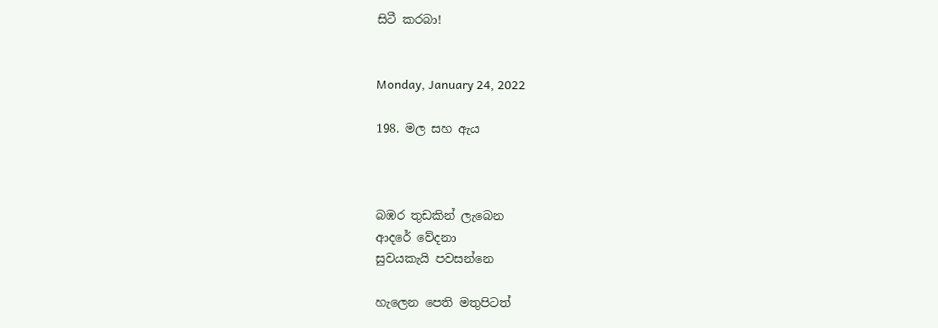සිටී කරබා!


Monday, January 24, 2022

198. මල සහ ඇය



බඹර තුඩකින් ලැබෙන
ආදරේ වේදනා
සුවයකැයි පවසන්නෙ

හැලෙන පෙති මතුපිටත්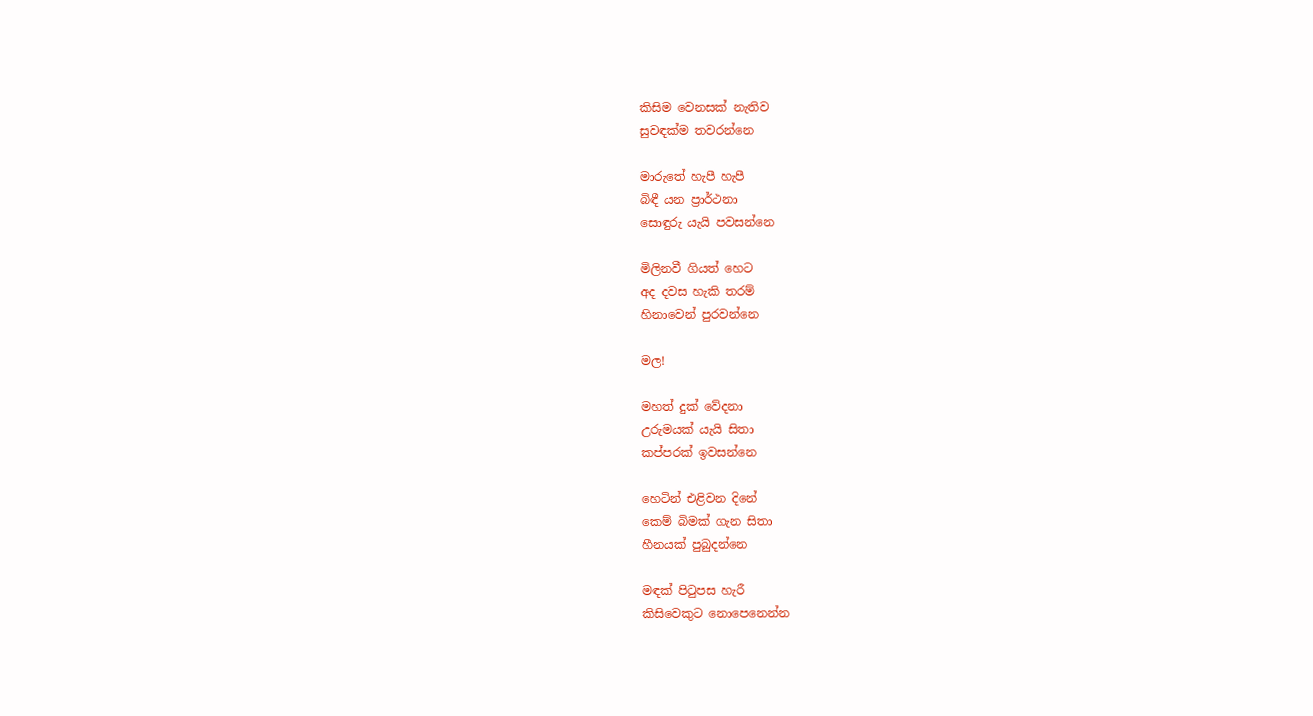කිසිම වෙනසක් නැතිව
සුවඳක්ම තවරන්නෙ

මාරුතේ හැපී හැපී
බිඳී යන ප්‍රාර්ථනා
සොඳුරු යැයි පවසන්නෙ

මිලිනවී ගියත් හෙට
අද දවස හැකි තරම්
හිනාවෙන් පුරවන්නෙ

මල!

මහත් දුක් වේදනා
උරුමයක් යැයි සිතා
කප්පරක් ඉවසන්නෙ

හෙටින් එළිවන දිනේ
කෙම් බිමක් ගැන සිතා
හීනයක් පුබුදන්නෙ

මඳක් පිටුපස හැරී
කිසිවෙකුට නොපෙනෙන්න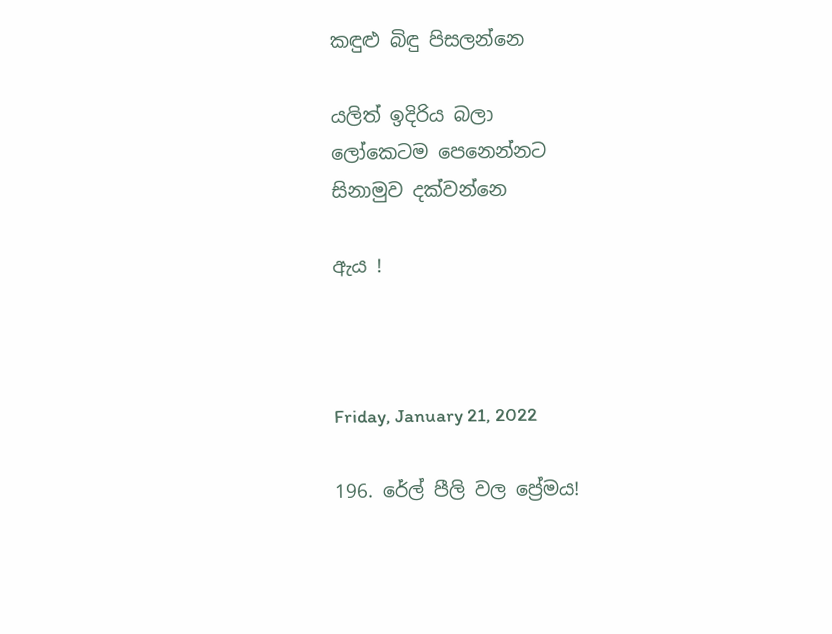කඳුළු බිඳු පිසලන්නෙ

යලිත් ඉදිරිය බලා
ලෝකෙටම පෙනෙන්නට
සිනාමුව දක්වන්නෙ

ඇය !



Friday, January 21, 2022

196. රේල් පීලි වල ප්‍රේමය!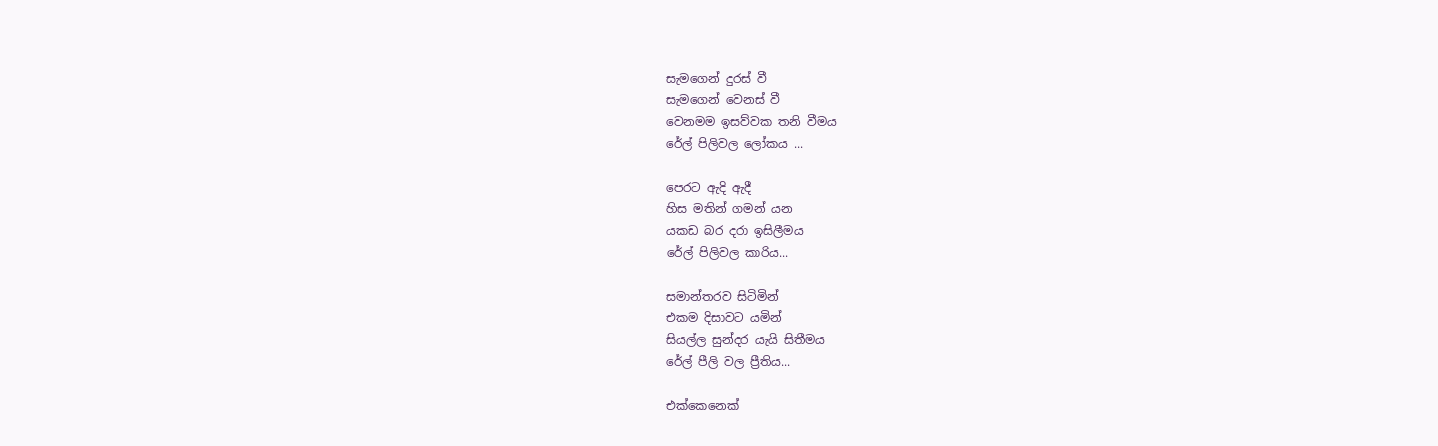සැමගෙන් දුරස් වී
සැමගෙන් වෙනස් වී
වෙනමම ඉසව්වක තනි වීමය
රේල් පිලිවල ලෝකය ...

පෙරට ඇදි ඇදී
හිස මතින් ගමන් යන
යකඩ බර දරා ඉසිලීමය
රේල් පිලිවල කාරිය...

සමාන්තරව සිටිමින්
එකම දිසාවට යමින්
සියල්ල සුන්දර යැයි සිතීමය
රේල් පීලි වල ප්‍රීතිය...

එක්කෙනෙක්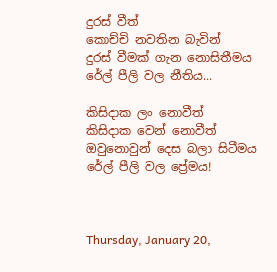දුරස් වීත්
කොච්චි නවතින බැවින්
දුරස් වීමක් ගැන නොසිතීමය
රේල් පීලි වල නීතිය...

කිසිදාක ලං නොවීත්
කිසිදාක වෙන් නොවීත්
ඔවුනොවුන් දෙස බලා සිටීමය
රේල් පීලි වල ප්‍රේමය!



Thursday, January 20,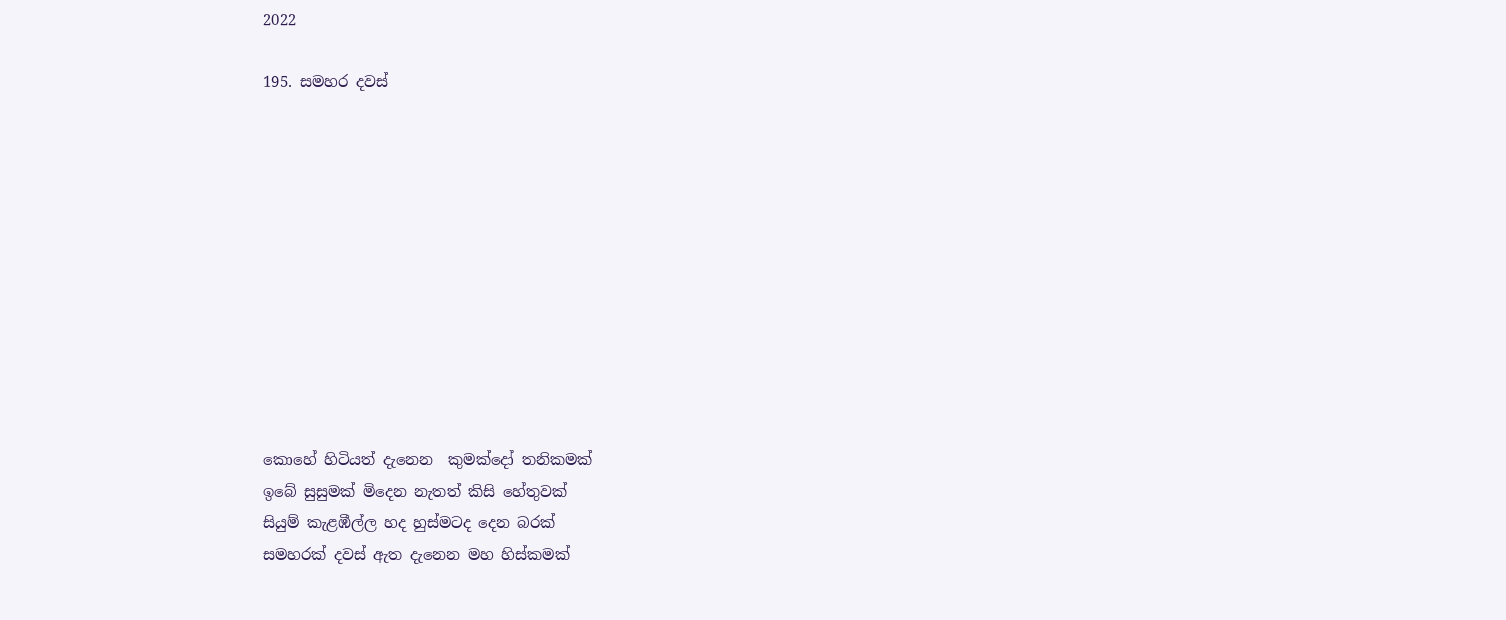2022

195. සමහර දවස්











කොහේ හිටියත් දැනෙන  කුමක්දෝ තනිකමක්
ඉබේ සුසුමක් මිදෙන නැතත් කිසි හේතුවක්
සියුම් කැළඹීල්ල හද හුස්මටද දෙන බරක්
සමහරක් දවස් ඇත දැනෙන මහ හිස්කමක්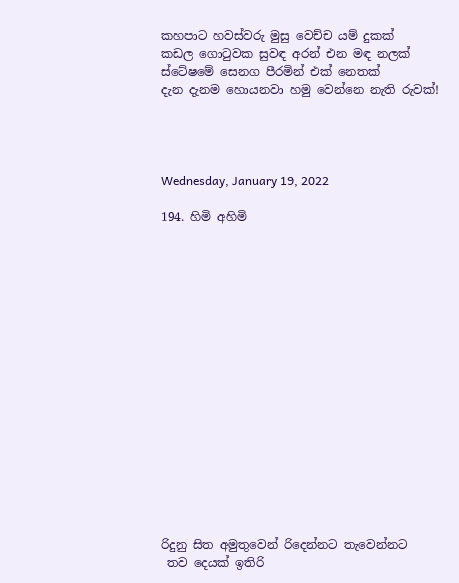කහපාට හවස්වරු මුසු වෙච්ච යම් දුකක්
කඩල ගොටුවක සුවඳ අරන් එන මඳ නලක්
ස්ටේෂමේ සෙනග පීරමින් එක් නෙතක්
දැන දැනම හොයනවා හමු වෙන්නෙ නැති රුවක්!




Wednesday, January 19, 2022

194. හිමි අහිමි

















රිදුනු සිත අමුතුවෙන් රිදෙන්නට තැවෙන්නට
 තව දෙයක් ඉතිරි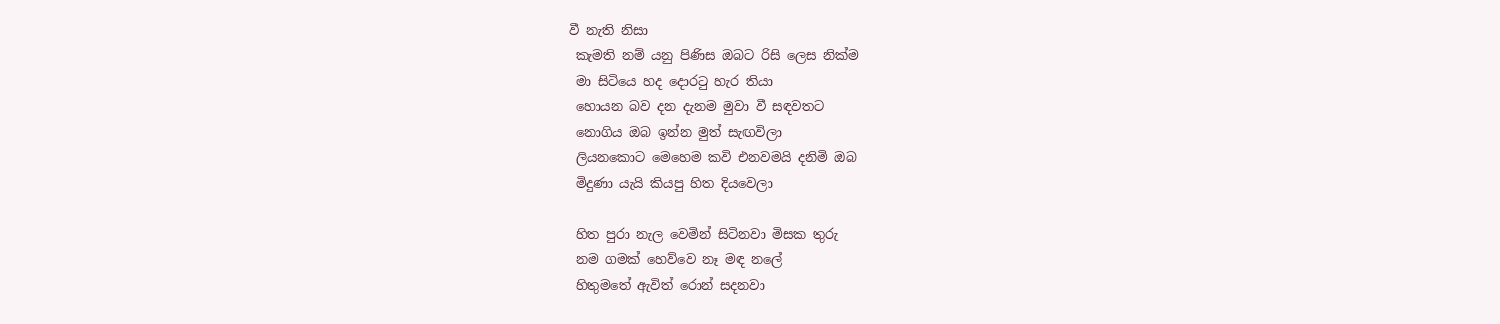වී නැති නිසා
 කැමති නම් යනු පිණිස ඔබට රිසි ලෙස නික්ම
 මා සිටියෙ හද දොරටු හැර තියා
 හොයන බව දන දැනම මුවා වී සඳවතට
 නොගිය ඔබ ඉන්න මුත් සැඟවිලා
 ලියනකොට මෙහෙම කවි එනවමයි දනිමි ඔබ
 මිදුණා යැයි කියපු හිත දියවෙලා

 හිත පුරා නැල වෙමින් සිටිනවා මිසක තුරු
 නම ගමක් හෙව්වෙ නෑ මඳ නලේ
 හිතුමතේ ඇවිත් රොන් සදනවා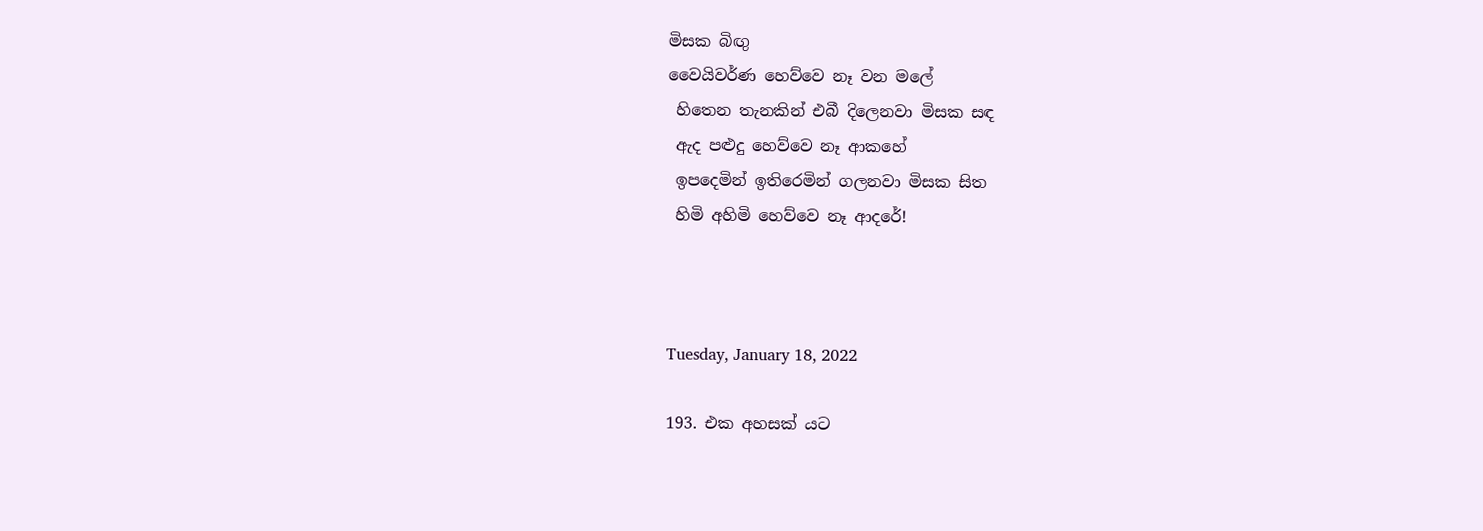මිසක බිඟු
වෛයිවර්ණ හෙව්වෙ නෑ වන මලේ
 හිතෙන තැනකින් එබී දිලෙනවා මිසක සඳ
 ඇද පළුදු හෙව්වෙ නෑ ආකහේ
 ඉපදෙමින් ඉතිරෙමින් ගලනවා මිසක සිත
 හිමි අහිමි හෙව්වෙ නෑ ආදරේ!



Tuesday, January 18, 2022

193. එක අහසක් යට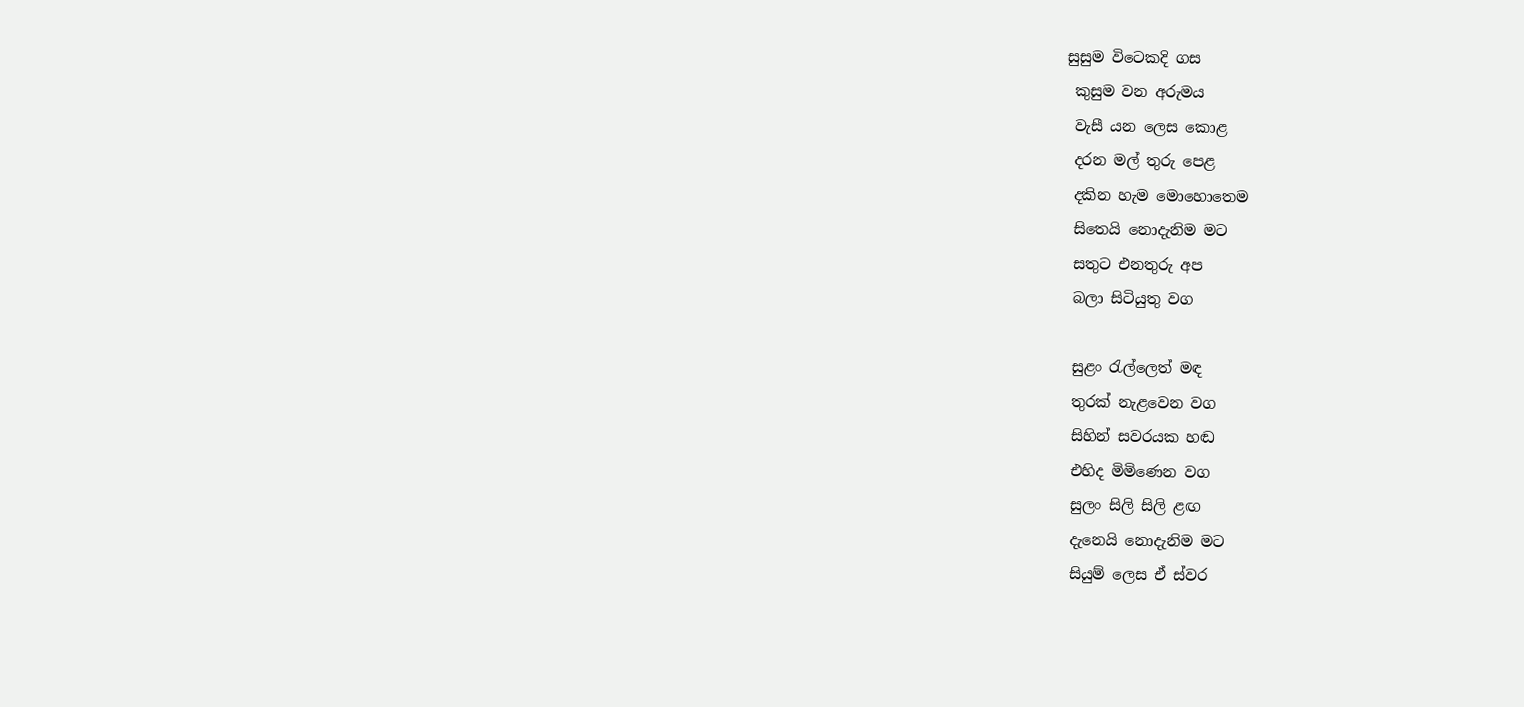සුසුම විටෙකදි ගස
 කුසුම වන අරුමය
 වැසී යන ලෙස කොළ
 දරන මල් තුරු පෙළ
 දකින හැම මොහොතෙම
 සිතෙයි නොදැනිම මට
 සතුට එනතුරු අප
 බලා සිටියුතු වග

 සුළං රැල්ලෙත් මඳ
 තුරක් නැළවෙන වග
 සිහින් සවරයක හඬ
 එහිද මිමිණෙන වග
 සුලං සිලි සිලි ළඟ
 දැනෙයි නොදැනිම මට
 සියුම් ලෙස ඒ ස්වර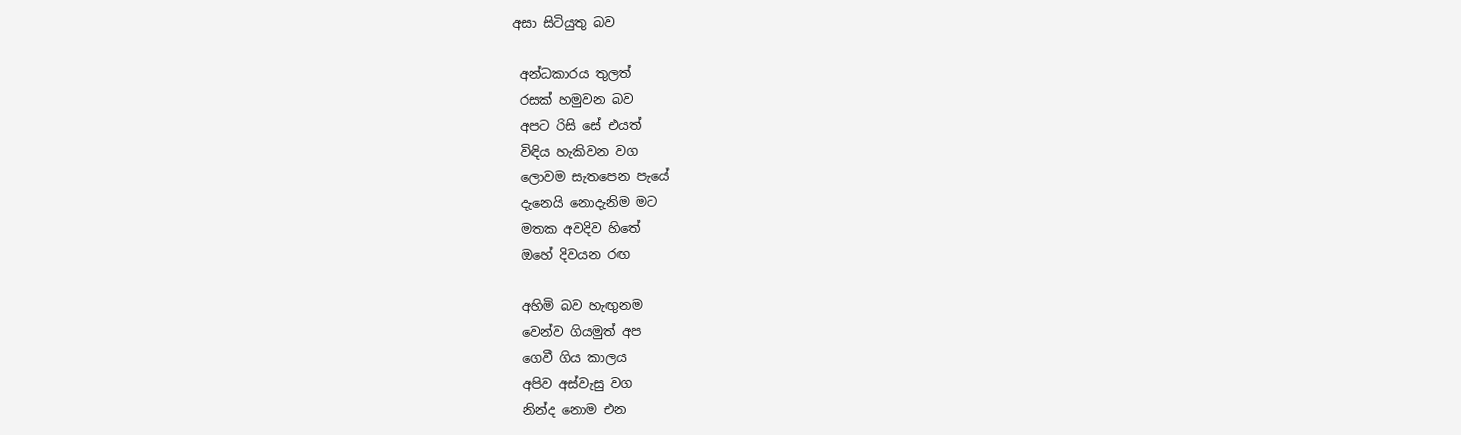අසා සිටියුතු බව

 අන්ධකාරය තුලත්
 රසක් හමුවන බව
 අපට රිසි සේ එයත්
 විඳිය හැකිවන වග
 ලොවම සැතපෙන පැයේ
 දැනෙයි නොදැනිම මට
 මතක අවදිව හිතේ
 ඔහේ දිවයන රඟ

 අහිමි බව හැඟුනම
 වෙන්ව ගියමුත් අප
 ගෙවී ගිය කාලය
 අපිව අස්වැසු වග
 නින්ද නොම එන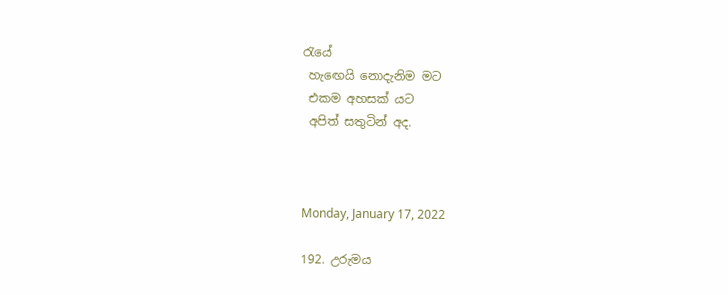රැයේ
 හැඟෙයි නොදැනිම මට
 එකම අහසක් යට
 අපිත් සතුටින් අද.



Monday, January 17, 2022

192. උරුමය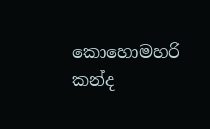කොහොමහරි කන්ද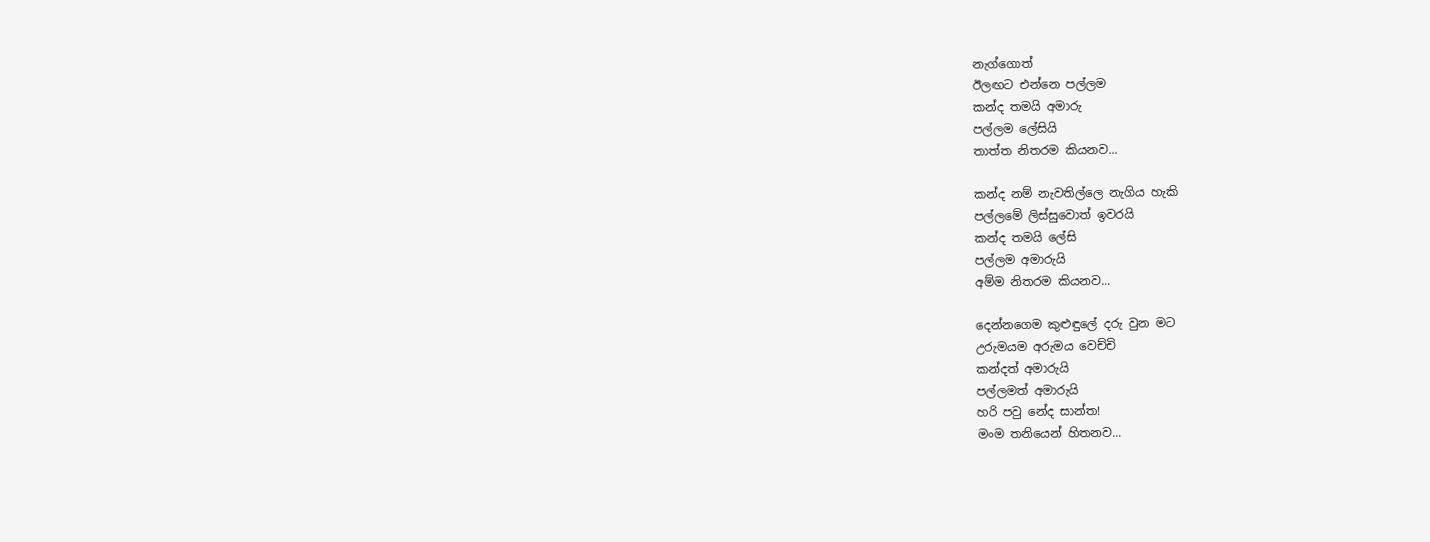නැග්ගොත්
ඊලඟට එන්නෙ පල්ලම
කන්ද තමයි අමාරු
පල්ලම ලේසියි
තාත්ත නිතරම කියනව...

කන්ද නම් නැවතිල්ලෙ නැගිය හැකි
පල්ලමේ ලිස්සුවොත් ඉවරයි
කන්ද තමයි ලේසි
පල්ලම අමාරුයි
අම්ම නිතරම කියනව...

දෙන්නගෙම කුළුඳුලේ දරු වුන මට
උරුමයම අරුමය වෙච්චි
කන්දත් අමාරුයි
පල්ලමත් අමාරුයි
හරි පවු නේද සාන්ත!
මංම තනියෙන් හිතනව...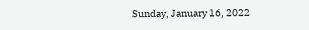Sunday, January 16, 2022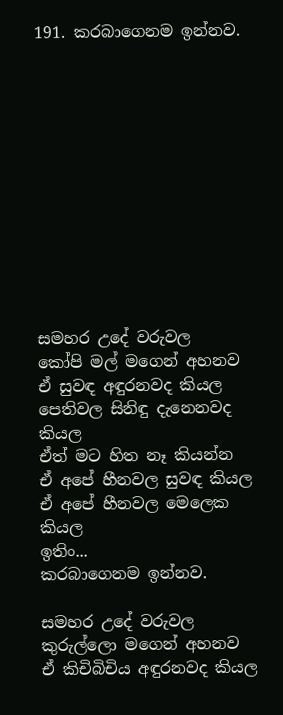191. කරබාගෙනම ඉන්නව.












සමහර උදේ වරුවල
කෝපි මල් මගෙන් අහනව
ඒ සුවඳ අඳුරනවද කියල
පෙතිවල සිනිඳු දැනෙනවද කියල
ඒත් මට හිත නෑ කියන්න
ඒ අපේ හීනවල සුවඳ කියල
ඒ අපේ හීනවල මෙලෙක කියල
ඉතිං...
කරබාගෙනම ඉන්නව.

සමහර උදේ වරුවල
කුරුල්ලො මගෙන් අහනව
ඒ කිචිබිචිය අඳුරනවද කියල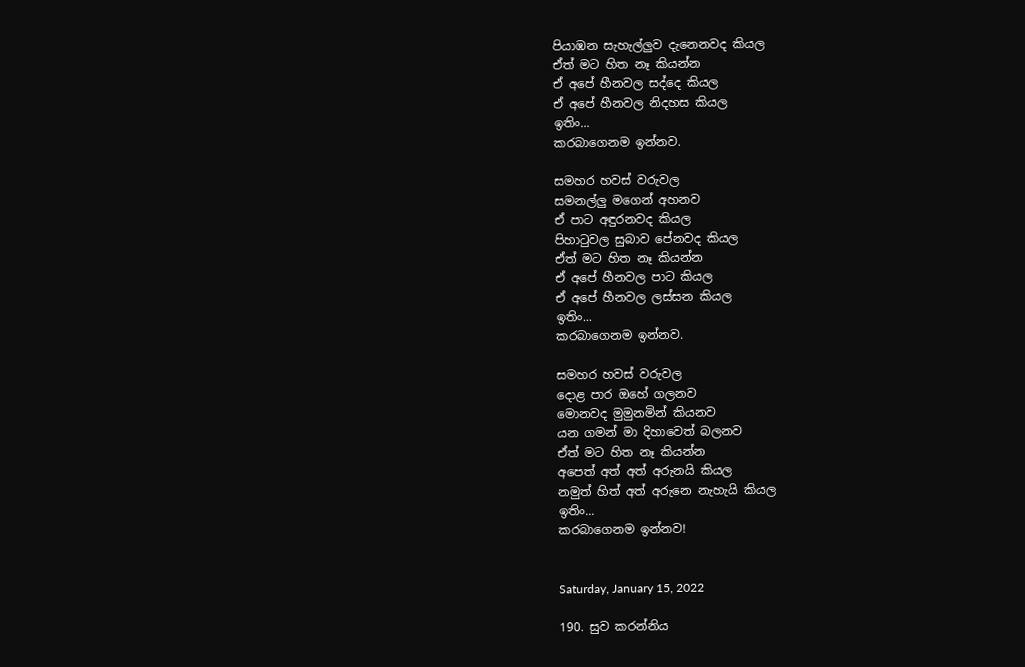පියාඹන සැහැල්ලුව දැනෙනවද කියල
ඒත් මට හිත නෑ කියන්න
ඒ අපේ හීනවල සද්දෙ කියල
ඒ අපේ හීනවල නිදහස කියල
ඉතිං...
කරබාගෙනම ඉන්නව.

සමහර හවස් වරුවල
සමනල්ලු මගෙන් අහනව
ඒ පාට අඳුරනවද කියල
පිහාටුවල සුබාව පේනවද කියල
ඒත් මට හිත නෑ කියන්න
ඒ අපේ හීනවල පාට කියල
ඒ අපේ හීනවල ලස්සන කියල
ඉතිං...
කරබාගෙනම ඉන්නව.

සමහර හවස් වරුවල
දොළ පාර ඔහේ ගලනව
මොනවද මුමුනමින් කියනව
යන ගමන් මා දිහාවෙත් බලනව
ඒත් මට හිත නෑ කියන්න
අපෙත් අත් අත් අරුනයි කියල
නමුත් හිත් අත් අරුනෙ නැහැයි කියල
ඉතිං...
කරබාගෙනම ඉන්නව!


Saturday, January 15, 2022

190. සුව කරන්නිය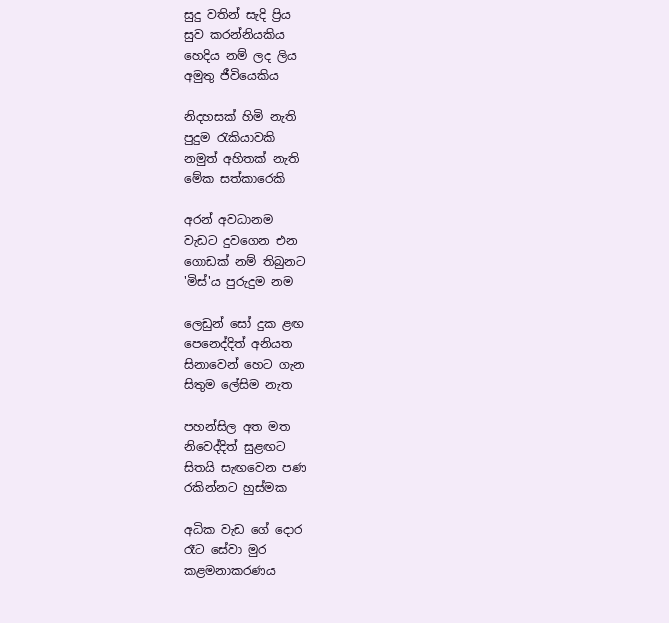සුදු වතින් සැදි ප්‍රිය
සුව කරන්නියකිය
හෙදිය නම් ලද ලිය
අමුතු ජීවියෙකිය

නිදහසක් හිමි නැති
පුදුම රැකියාවකි
නමුත් අහිතක් නැති
මේක සත්කාරෙකි

අරන් අවධානම
වැඩට දුවගෙන එන
ගොඩක් නම් තිබුනට
'මිස්'ය පුරුදුම නම

ලෙඩුන් සෝ දුක ළඟ
පෙනෙද්දිත් අනියත
සිනාවෙන් හෙට ගැන
සිතුම ලේසිම නැත

පහන්සිල අත මත
නිවෙද්දිත් සුළඟට
සිතයි සැඟවෙන පණ
රකින්නට හුස්මක

අධික වැඩ ගේ දොර
රෑට සේවා මුර
කළමනාකරණය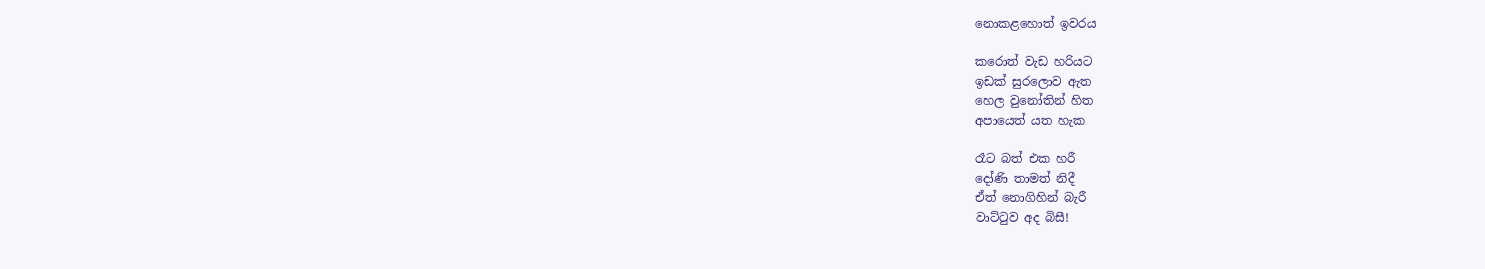නොකළහොත් ඉවරය

කරොත් වැඩ හරියට
ඉඩක් සුරලොව ඇත
හෙල වුනෝතින් හිත
අපායෙත් යත හැක

රෑට බත් එක හරී
දෝණි තාමත් නිදී
ඒත් නොගිහින් බැරී
වාට්ටුව අද බිසී!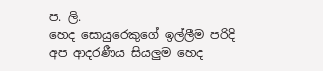ප. ලි.
හෙද සොයුරෙකුගේ ඉල්ලීම පරිදි අප ආදරණීය සියලුම හෙද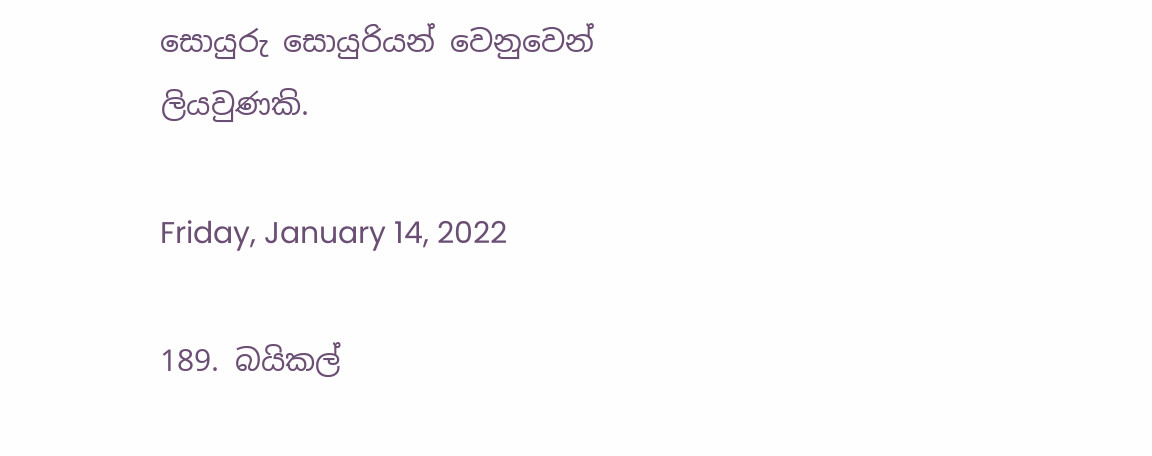සොයුරු සොයුරියන් වෙනුවෙන් ලියවුණකි.

Friday, January 14, 2022

189. බයිකල්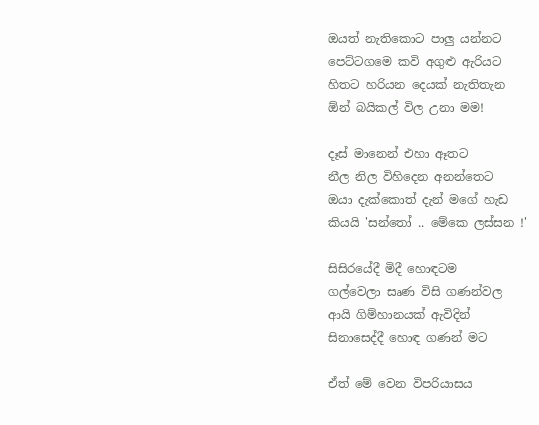ඔයත් නැතිකොට පාලු යන්නට
පෙට්ටගමෙ කවි අගුළු ඇරියට
හිතට හරියන දෙයක් නැතිතැන
ඕන් බයිකල් විල උනා මම!

දෑස් මානෙන් එහා ඈතට
නීල නිල විහිදෙන අනන්තෙට
ඔයා දැක්කොත් දැන් මගේ හැඩ
කියයි 'සන්තෝ .. මේකෙ ලස්සන !'

සිසිරයේදී මිදී හොඳටම
ගල්වෙලා සෘණ විසි ගණන්වල
ආයි ගිම්හානයක් ඇවිදින්
සිනාසෙද්දී හොඳ ගණන් මට

ඒත් මේ වෙන විපරියාසය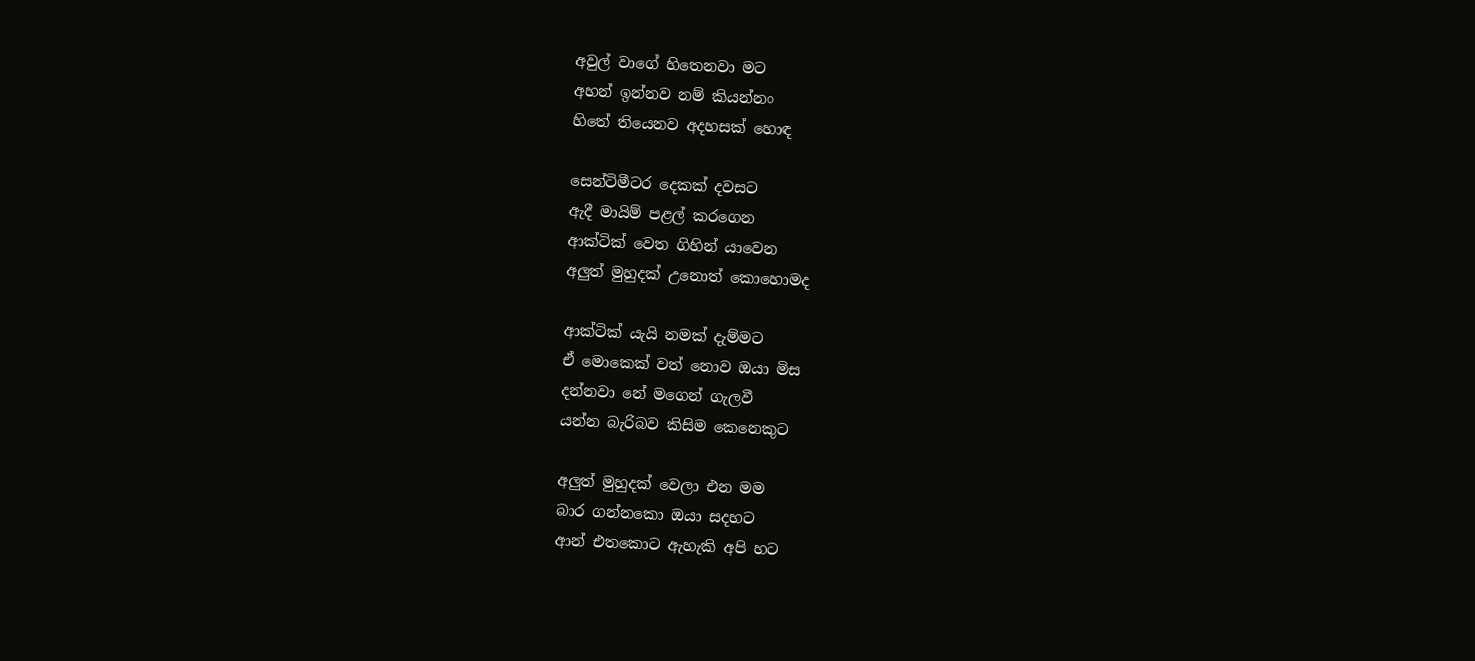අවුල් වාගේ හිතෙනවා මට
අහන් ඉන්නව නම් කියන්නං
හිතේ තියෙනව අදහසක් හොඳ

සෙන්ටිමීටර දෙකක් දවසට
ඇදී මායිම් පළල් කරගෙන
ආක්ටික් වෙත ගිහින් යාවෙන
අලුත් මුහුදක් උනොත් කොහොමද

ආක්ටික් යැයි නමක් දැම්මට
ඒ මොකෙක් වත් නොව ඔයා මිස
දන්නවා නේ මගෙන් ගැලවී
යන්න බැරිබව කිසිම කෙනෙකුට

අලුත් මුහුදක් වෙලා එන මම
බාර ගන්නකො ඔයා සදහට
ආන් එතකොට ඇහැකි අපි හට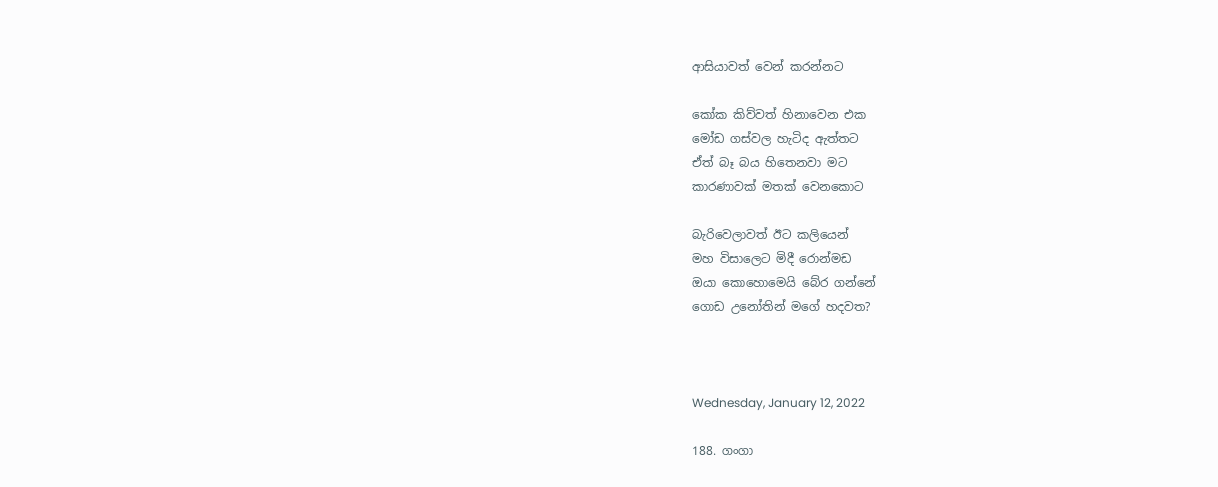ආසියාවත් වෙන් කරන්නට

කෝක කිව්වත් හිනාවෙන එක
මෝඩ ගස්වල හැටිද ඇත්තට
ඒත් බෑ බය හිතෙනවා මට
කාරණාවක් මතක් වෙනකොට

බැරිවෙලාවත් ඊට කලියෙන්
මහ විසාලෙට මිදී රොන්මඩ
ඔයා කොහොමෙයි බේර ගන්නේ
ගොඩ උනෝතින් මගේ හදවත?



Wednesday, January 12, 2022

188. ගංගා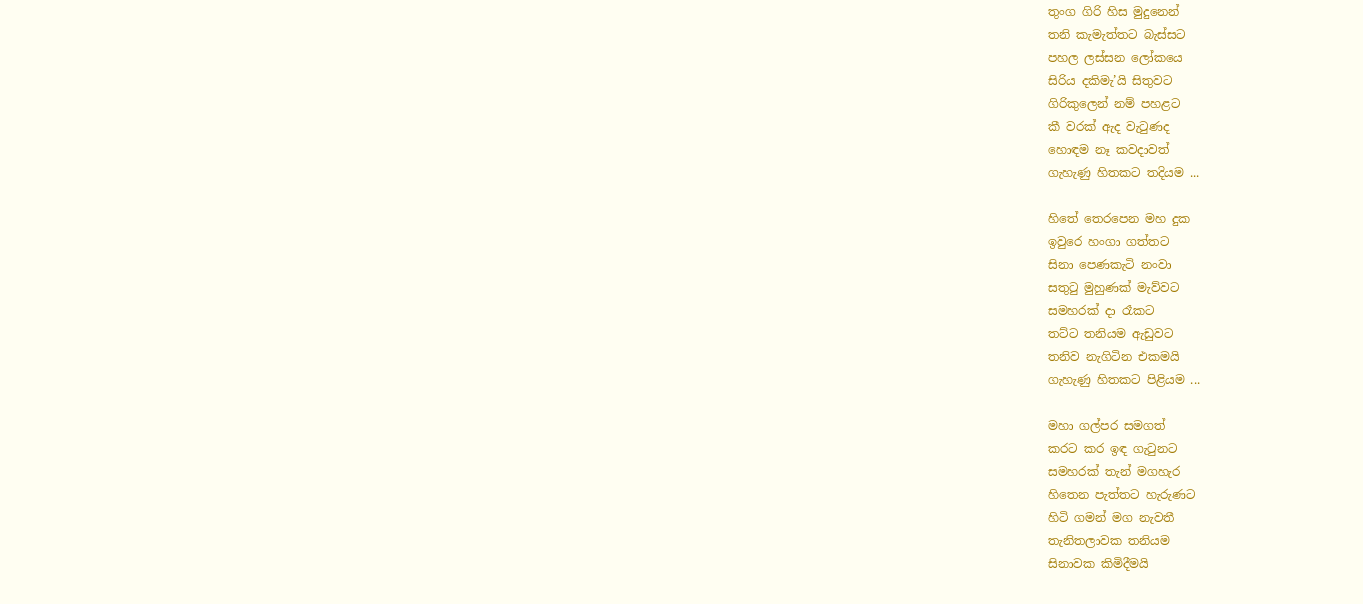තුංග ගිරි හිස මුදුනෙන්
තනි කැමැත්තට බැස්සට
පහල ලස්සන ලෝකයෙ
සිරිය දකිමැ’යි සිතුවට
ගිරිකුලෙන් නම් පහළට
කී වරක් ඇද වැටුණද
හොඳම නෑ කවදාවත්
ගැහැණු හිතකට තදියම ...

හිතේ තෙරපෙන මහ දුක
ඉවුරෙ හංගා ගත්තට
සිනා පෙණකැටි නංවා
සතුටු මුහුණක් මැව්වට
සමහරක් දා රෑකට
තට්ට තනියම ඇඩුවට
තනිව නැගිටින එකමයි
ගැහැණු හිතකට පිළියම ...

මහා ගල්පර සමගත්
කරට කර ඉඳ ගැටුනට
සමහරක් තැන් මගහැර
හිතෙන පැත්තට හැරුණට
හිටි ගමන් මග නැවතී
තැනිතලාවක තනියම
සිනාවක කිමිදීමයි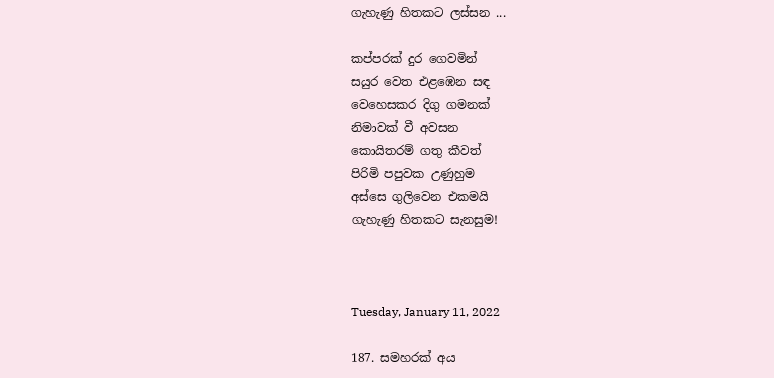ගැහැණු හිතකට ලස්සන ...

කප්පරක් දුර ගෙවමින්
සයුර වෙත එළඹෙන සඳ
වෙහෙසකර දිගු ගමනක්
නිමාවක් වී අවසන
කොයිතරම් ගතු කීවත්
පිරිමි පපුවක උණුහුම
අස්සෙ ගුලිවෙන එකමයි
ගැහැණු හිතකට සැනසුම!



Tuesday, January 11, 2022

187. සමහරක් අය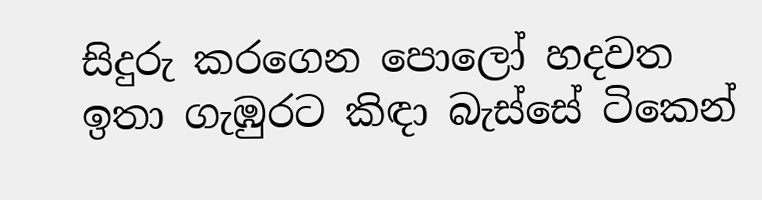සිදුරු කරගෙන පොලෝ හදවත
ඉතා ගැඹුරට කිඳා බැස්සේ ටිකෙන්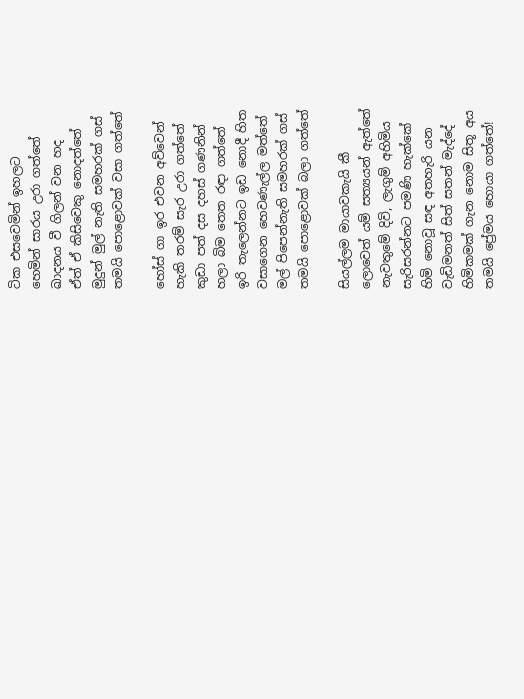ටික එසවෙමින් ඉහලට
හෙමින් සාරය උරා ගත්තේ
ඛාදනය වී ගිලන් වන හද
ඒත් ඒ කිසිවෙකු නොදත්තේ
මුදුන් මුල් නැති සමහරක් ගස්
තමයි පොළොවක් වසා ගත්තේ

හෝස් ගා ඉර එවන අව්වෙන්
හැකි තරම් සැර උරා ගත්තේ
කුඩා පත් දස දහස් ගණනින්
හලා බිම තෙත රඳා ගත්තේ
ඉරි තැලෙන්නට ඉඩ නොදී හිත
වසාගෙන හෙවණැල්ල මත්තේ
මල් පිපෙන්නැති සමහරක් ගස්
තමයි පොළොවක් බලා ගත්තේ

සියල්ලම මායාවකැයි කී
ලොවෙත් යම් සත්‍යයන් ඇත්තේ
නැවතුමේ දිවි, ලැගුම් අහිමිය
සැරිසරන්නට පමණි හැක්කේ
හිමි නොවූ සඳ අතහැරි යන
වැඩිමනත් සිත් සතන් මැද්දේ
හිමිකමක් ගැන නොම සිතූ අය
තමයි ප්‍රේමය හොයා ගත්තේ!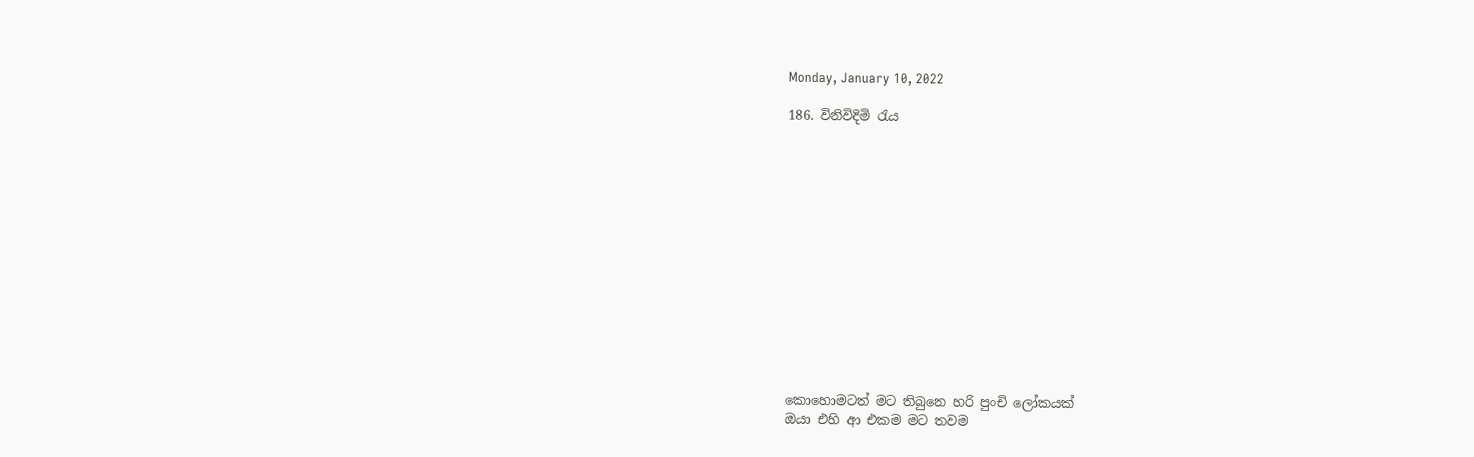Monday, January 10, 2022

186. විනිවිදිමි රැය














කොහොමටත් මට තිබුනෙ හරි පුංචි ලෝකයක්
ඔයා එහි ආ එකම මට තවම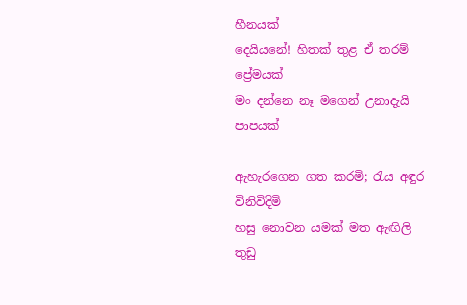හීනයක්
දෙයියනේ! හිතක් තුළ ඒ තරම් ප්‍රේමයක්
මං දන්නෙ නෑ මගෙන් උනාදැයි පාපයක්

ඇහැරගෙන ගත කරමි; රැය අඳුර විනිවිදිමි
හසු නොවන යමක් මත ඇඟිලි තුඩු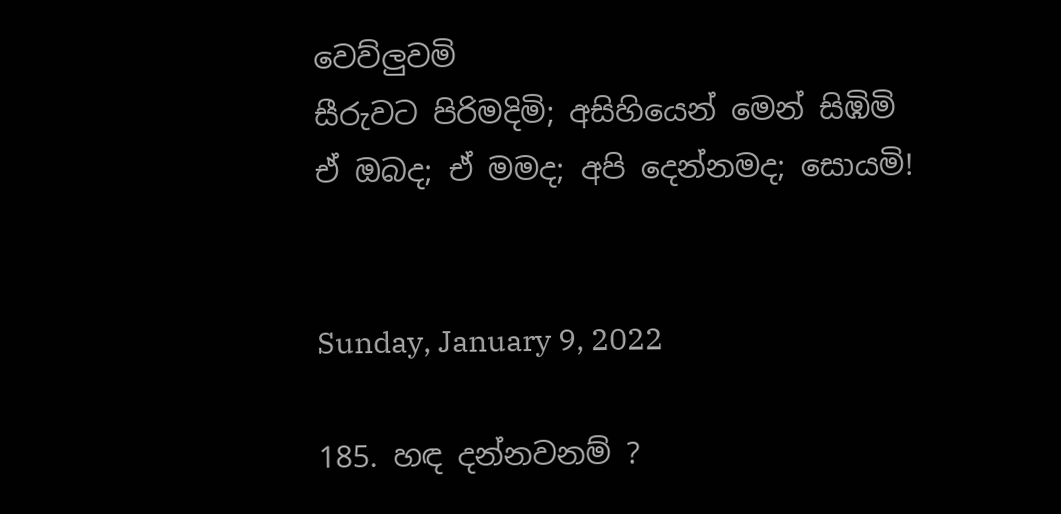වෙව්ලුවමි
සීරුවට පිරිමදිමි; අසිහියෙන් මෙන් සිඹිමි
ඒ ඔබද; ඒ මමද; අපි දෙන්නමද; සොයමි!


Sunday, January 9, 2022

185. හඳ දන්නවනම් ?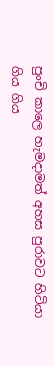පුංචි කාලෙ හැමදාමත් අහස පුරාවට හිටියා
ගිය ගිය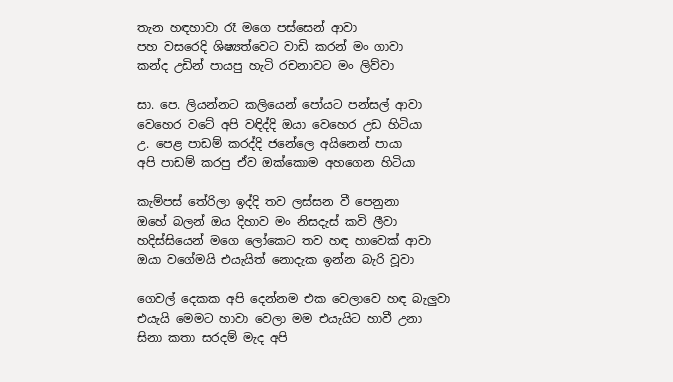තැන හඳහාවා රෑ මගෙ පස්සෙන් ආවා
පහ වසරෙදි ශිෂ්‍යත්වෙට වාඩි කරන් මං ගාවා
කන්ද උඩින් පායපු හැටි රචනාවට මං ලිව්වා

සා. පෙ. ලියන්නට කලියෙන් පෝයට පන්සල් ආවා
වෙහෙර වටේ අපි වඳිද්දි ඔයා වෙහෙර උඩ හිටියා
උ. පෙළ පාඩම් කරද්දි ජනේලෙ අයිනෙන් පායා
අපි පාඩම් කරපු ඒව ඔක්කොම අහගෙන හිටියා

කැම්පස් තේරිලා ඉද්දි තව ලස්සන වී පෙනුනා
ඔහේ බලන් ඔය දිහාව මං නිසදැස් කවි ලීවා
හදිස්සියෙන් මගෙ ලෝකෙට තව හඳ හාවෙක් ආවා
ඔයා වගේමයි එයැයිත් නොදැක ඉන්න බැරි වූවා

ගෙවල් දෙකක අපි දෙන්නම එක වෙලාවෙ හඳ බැලුවා
එයැයි මෙමට හාවා වෙලා මම එයැයිට හාවී උනා
සිනා කතා සරදම් මැද අපි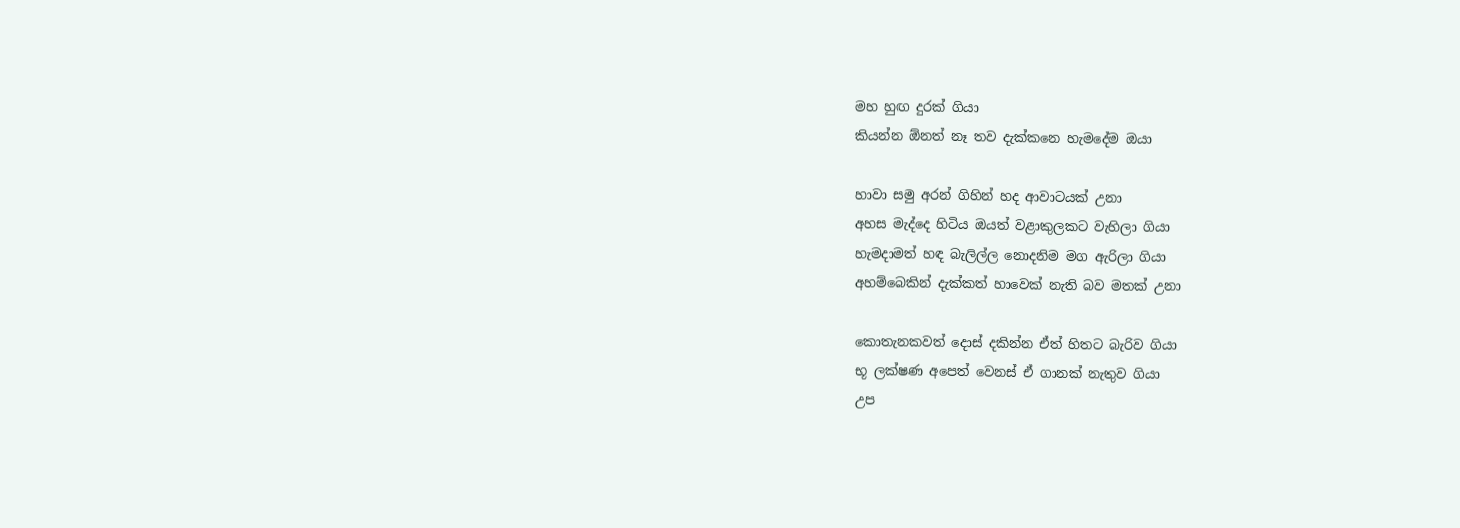මහ හුඟ දුරක් ගියා
කියන්න ඕනත් නෑ තව දැක්කනෙ හැමදේම ඔයා

හාවා සමු අරන් ගිහින් හද ආවාටයක් උනා
අහස මැද්දෙ හිටිය ඔයත් වළාකුලකට වැහිලා ගියා
හැමදාමත් හඳ බැලිල්ල නොදනිම මග ඇරිලා ගියා
අහම්බෙකින් දැක්කත් හාවෙක් නැති බව මතක් උනා

කොතැනකවත් දොස් දකින්න ඒත් හිතට බැරිව ගියා
භූ ලක්ෂණ අපෙත් වෙනස් ඒ ගානක් නැතුව ගියා
උප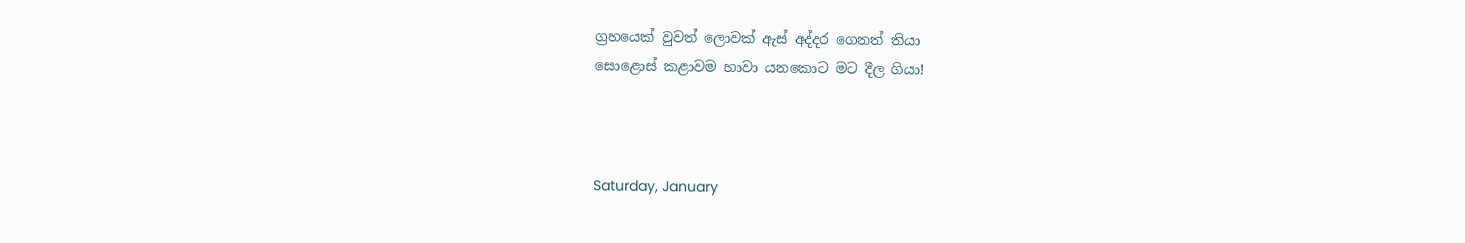ග්‍රහයෙක් වුවත් ලොවක් ඇස් අද්දර ගෙනත් තියා
සොළොස් කළාවම හාවා යනකොට මට දීල ගියා!



Saturday, January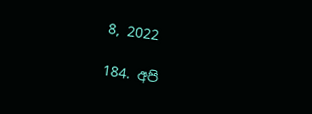8, 2022

184. අපි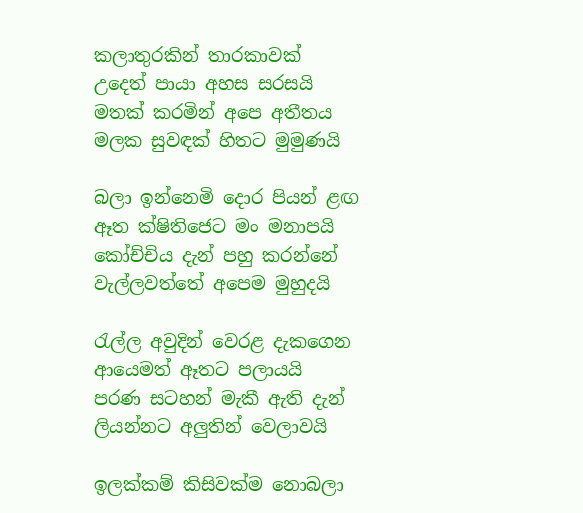කලාතුරකින් තාරකාවක්
උදෙත් පායා අහස සරසයි
මතක් කරමින් අපෙ අතීතය
මලක සුවඳක් හිතට මුමුණයි

බලා ඉන්නෙමි දොර පියන් ළඟ
ඈත ක්ෂිතිජෙට මං මනාපයි
කෝච්චිය දැන් පහු කරන්නේ
වැල්ලවත්තේ අපෙම මුහුදයි

රැල්ල අවුදින් වෙරළ දැකගෙන
ආයෙමත් ඈතට පලායයි
පරණ සටහන් මැකී ඇති දැන්
ලියන්නට අලුතින් වෙලාවයි

ඉලක්කම් කිසිවක්ම නොබලා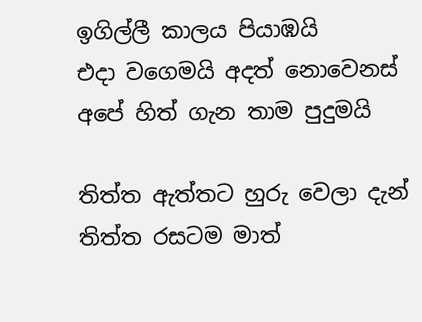ඉගිල්ලී කාලය පියාඹයි
එදා වගෙමයි අදත් නොවෙනස්
අපේ හිත් ගැන තාම පුදුමයි

තිත්ත ඇත්තට හුරු වෙලා දැන්
තිත්ත රසටම මාත්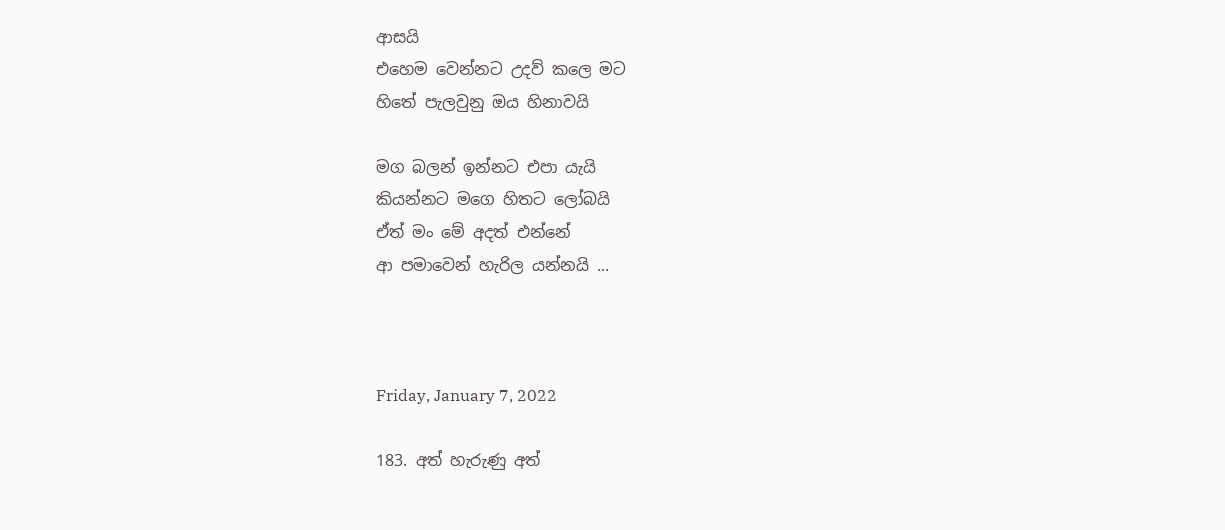ආසයි
එහෙම වෙන්නට උදව් කලෙ මට
හිතේ පැලවුනු ඔය හිනාවයි

මග බලන් ඉන්නට එපා යැයි
කියන්නට මගෙ හිතට ලෝබයි
ඒත් මං මේ අදත් එන්නේ
ආ පමාවෙන් හැරිල යන්නයි ...



Friday, January 7, 2022

183. අත් හැරුණු අත්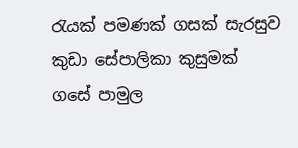රැයක් පමණක් ගසක් සැරසුව
කුඩා සේපාලිකා කුසුමක්
ගසේ පාමුල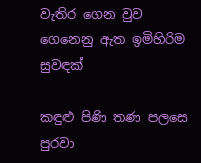වැතිර ගෙන වුව
ගෙනෙනු ඇත ඉමිහිරිම සුවඳක්

කඳුළු පිණි තණ පලසෙ පුරවා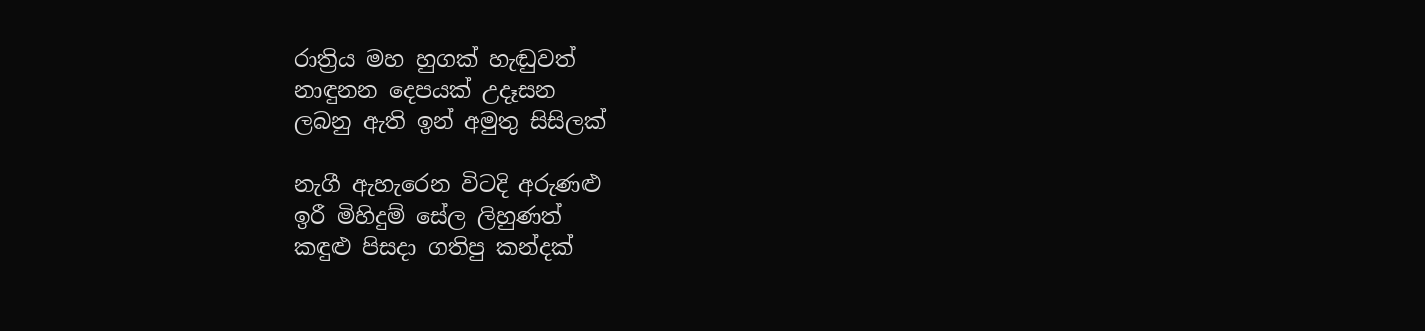රාත්‍රිය මහ හුගක් හැඬුවත්
නාඳුනන දෙපයක් උදෑසන
ලබනු ඇති ඉන් අමුතු සිසිලක්

නැගී ඇහැරෙන විටදි අරුණළු
ඉරී මිහිදුම් සේල ලිහුණත්
කඳුළු පිසදා ගතිපු කන්දක්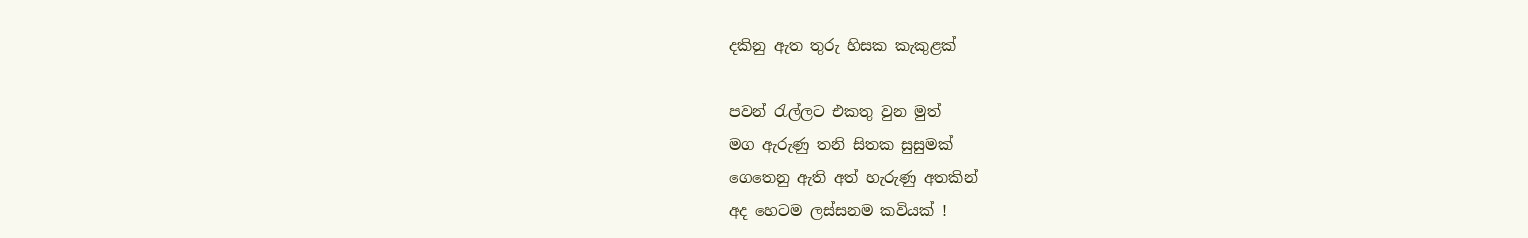දකිනු ඇත තුරු හිසක කැකුළක්

පවන් රැල්ලට එකතු වුන මුත්
මග ඇරුණු තනි සිතක සුසුමක්
ගෙතෙනු ඇති අත් හැරුණු අතකින්
අද හෙටම ලස්සනම කවියක් !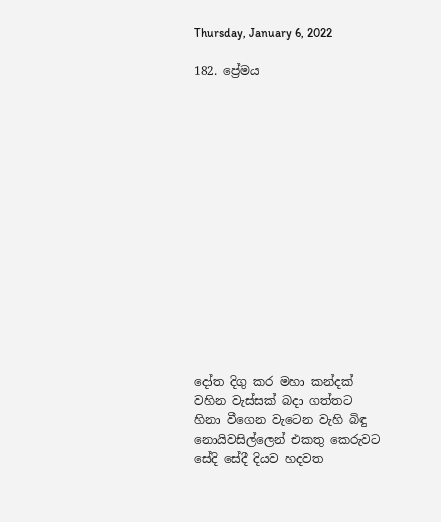Thursday, January 6, 2022

182. ප්‍රේමය















දෝත දිගු කර මහා කන්දක්
වහින වැස්සක් බදා ගත්තට
හිනා වීගෙන වැටෙන වැහි බිඳු
නොයිවසිල්ලෙන් එකතු කෙරුවට
සේදි සේදී දියව හදවත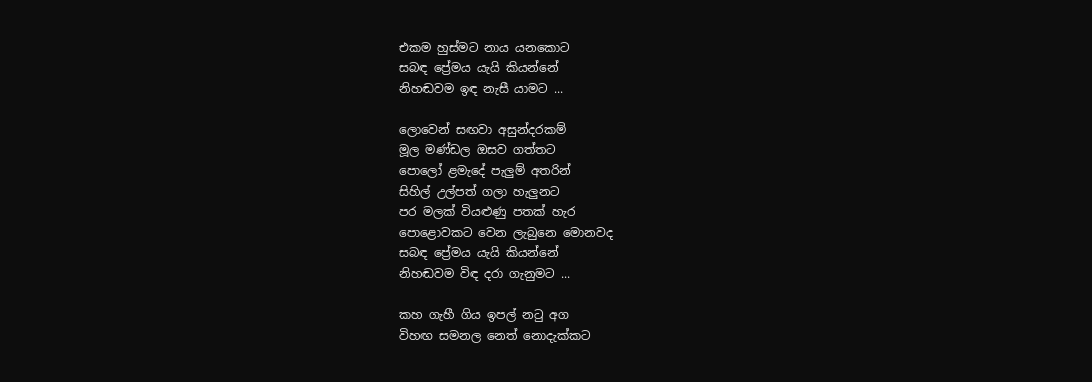එකම හුස්මට නාය යනකොට
සබඳ ප්‍රේමය යැයි කියන්නේ
නිහඬවම ඉඳ නැසී යාමට ...

ලොවෙන් සඟවා අසුන්දරකම්
මූල මණ්ඩල ඔසව ගත්තට
පොලෝ ළමැදේ පැලුම් අතරින්
සිහිල් උල්පත් ගලා හැලුනට
පර මලක් වියළුණු පතක් හැර
පොළොවකට වෙන ලැබුනෙ මොනවද
සබඳ ප්‍රේමය යැයි කියන්නේ
නිහඬවම විඳ දරා ගැනුමට ...

කහ ගැහී ගිය ඉපල් නටු අග
විහඟ සමනල නෙත් නොදැක්කට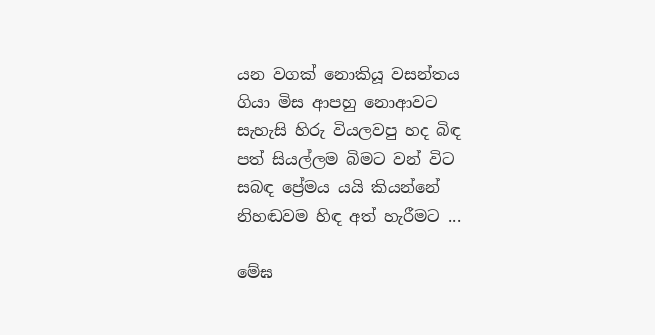යන වගක් නොකියූ වසන්තය
ගියා මිස ආපහු නොආවට
සැහැසි හිරු වියලවපු හද බිඳ
පත් සියල්ලම බිමට වන් විට
සබඳ ප්‍රේමය යයි කියන්නේ
නිහඬවම හිඳ අත් හැරීමට ...

මේඝ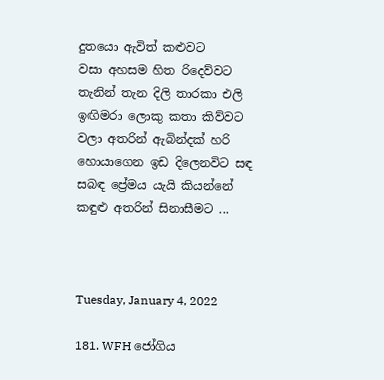දුතයො ඇවිත් කළුවට
වසා අහසම හිත රිදෙව්වට
තැනින් තැන දිලි තාරකා එලි
ඉඟිමරා ලොකු කතා කිව්වට
වලා අතරින් ඇබින්දක් හරි
හොයාගෙන ඉඩ දිලෙනවිට සඳ
සබඳ ප්‍රේමය යැයි කියන්නේ
කඳුළු අතරින් සිනාසීමට ...



Tuesday, January 4, 2022

181. WFH ජෝගිය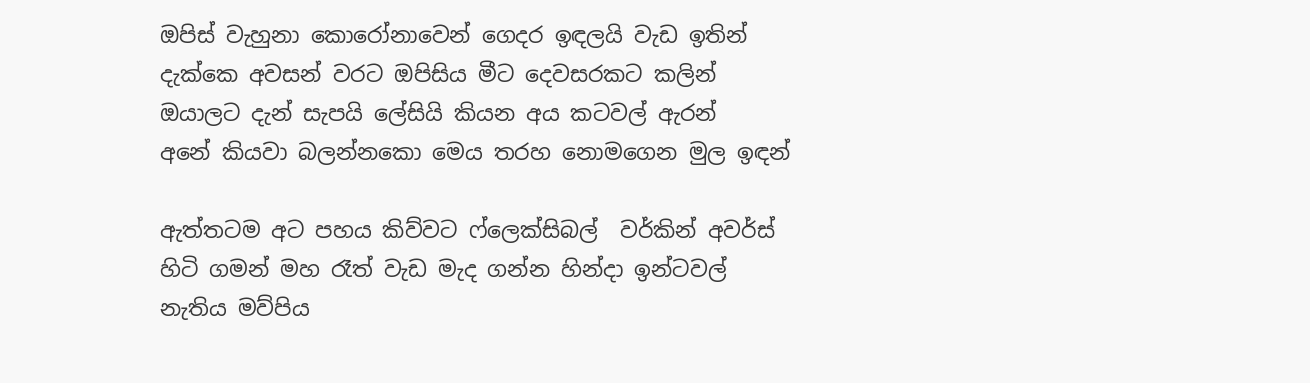ඔපිස් වැහුනා කොරෝනාවෙන් ගෙදර ඉඳලයි වැඩ ඉතින්
දැක්කෙ අවසන් වරට ඔපිසිය මීට දෙවසරකට කලින්
ඔයාලට දැන් සැපයි ලේසියි කියන අය කටවල් ඇරන්
අනේ කියවා බලන්නකො මෙය තරහ නොමගෙන මුල ඉඳන්

ඇත්තටම අට පහය කිව්වට ෆ්ලෙක්සිබල්  වර්කින් අවර්ස්
හිටි ගමන් මහ රෑත් වැඩ මැද ගන්න හින්දා ඉන්ටවල්
නැතිය මව්පිය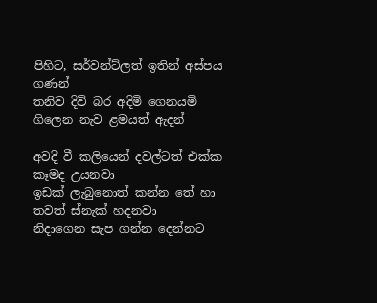පිහිට, සර්වන්ට්ලත් ඉතින් අස්පය ගණන්
තනිව දිවි බර අදිමි ගෙනයමි ගිලෙන නැව ළමයත් ඇදන්

අවදි වී කලියෙන් දවල්ටත් එක්ක කෑමද උයනවා
ඉඩක් ලැබුනොත් කන්න තේ හා තවත් ස්නැක් හදනවා
නිදාගෙන සැප ගන්න දෙන්නට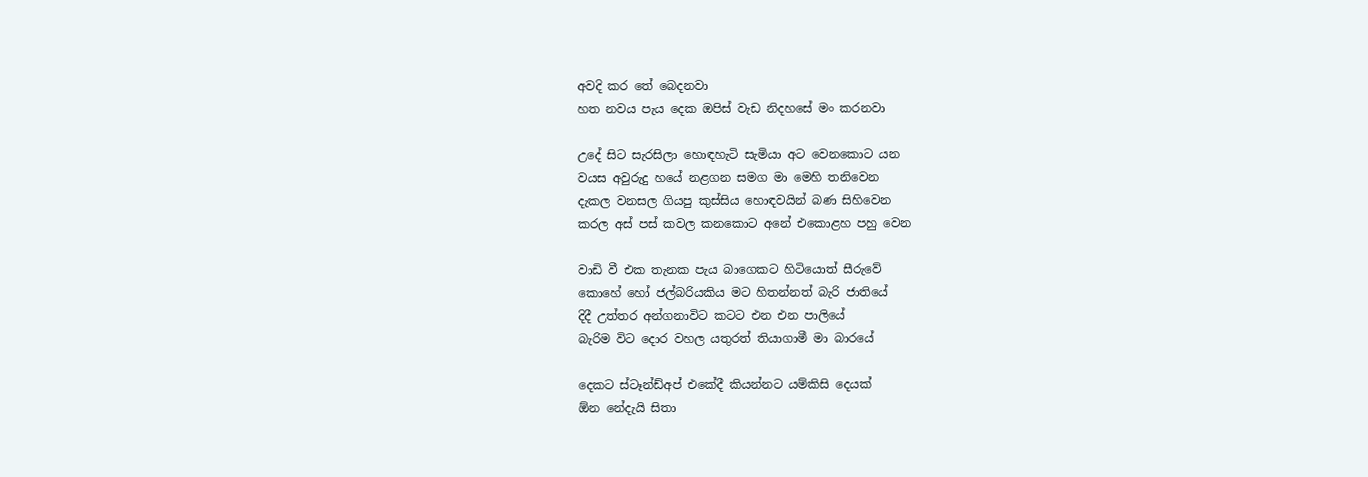අවදි කර තේ බෙදනවා
හත නවය පැය දෙක ඔපිස් වැඩ නිදහසේ මං කරනවා

උදේ සිට සැරසිලා හොඳහැටි සැමියා අට වෙනකොට යන
වයස අවුරුදු හයේ නළගන සමග මා මෙහි තනිවෙන
දැකල වනසල ගියපු කුස්සිය හොඳවයින් බණ සිහිවෙන
කරල අස් පස් කවල කනකොට අනේ එකොළහ පහු වෙන

වාඩි වී එක තැනක පැය බාගෙකට හිටියොත් සීරුවේ
කොහේ හෝ ජල්බරියකිය මට හිතන්නත් බැරි ජාතියේ
දිදී උත්තර අන්ගනාවිට කටට එන එන පාලියේ
බැරිම විට දොර වහල යතුරත් තියාගාමී මා බාරයේ

දෙකට ස්ටෑන්ඩ්අප් එකේදී කියන්නට යම්කිසි දෙයක්
ඕන නේදැයි සිතා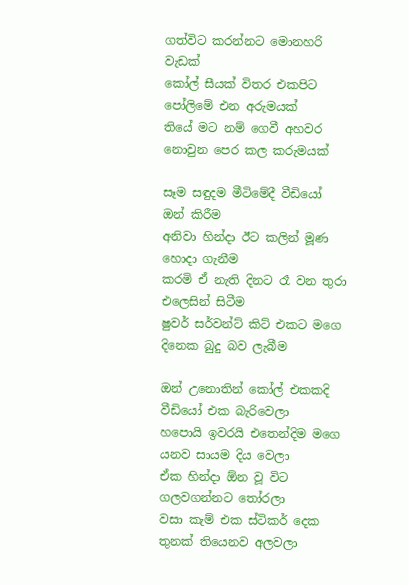ගත්විට කරන්නට මොනහරි වැඩක්
කෝල් සීයක් විතර එකපිට පෝලිමේ එන අරුමයක්
තියේ මට නම් ගෙවී අහවර නොවුන පෙර කල කරුමයක්

සෑම සඳුදම මීටිමේදී වීඩියෝ ඔන් කිරීම
අනිවා හින්දා ඊට කලින් මූණ හොදා ගැනීම
කරමි ඒ නැති දිනට රෑ වන තුරා එලෙසින් සිටීම
ෂුවර් සර්වන්ට් කිට් එකට මගෙ දිනෙක බුදු බව ලැබීම

ඔන් උනොතින් කෝල් එකකදි වීඩියෝ එක බැරිවෙලා
හපොයි ඉවරයි එතෙන්දිම මගෙ යනව සායම දිය වෙලා
ඒක හින්දා ඕන වූ විට ගලවගන්නට තෝරලා
වසා කැම් එක ස්ටිකර් දෙක තුනක් තියෙනව අලවලා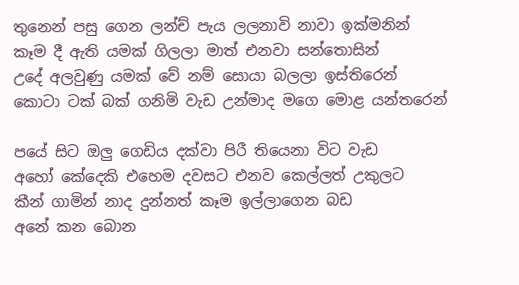තුනෙන් පසු ගෙන ලන්ච් පැය ලලනාවි නාවා ඉක්මනින්
කෑම දී ඇති යමක් ගිලලා මාත් එනවා සන්තොසින්
උදේ අලවුණු යමක් වේ නම් සොයා බලලා ඉස්තිරෙන්
කොටා ටක් බක් ගනිමි වැඩ උන්මාද මගෙ මොළ යන්තරෙන්

පයේ සිට ඔලු ගෙඩිය දක්වා පිරී තියෙනා විට වැඩ
අහෝ කේදෙකි එහෙම දවසට එනව කෙල්ලත් උකුලට
කීන් ගාමින් නාද දුන්නත් කෑම ඉල්ලාගෙන බඩ
අනේ කන බොන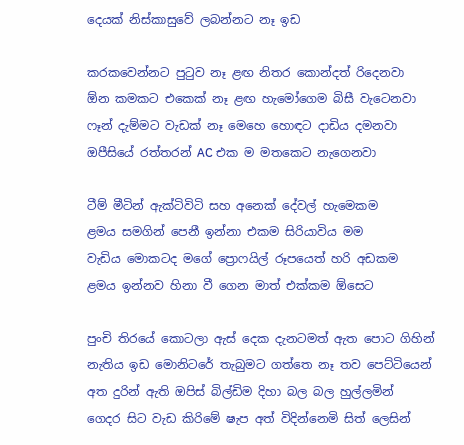දෙයක් නිස්කාසුවේ ලබන්නට නෑ ඉඩ

කරකවෙන්නට පුටුව නෑ ළඟ නිතර කොන්දත් රිදෙනවා
ඕන කමකට එකෙක් නෑ ළඟ හැමෝගෙම බිසී වැටෙනවා
ෆෑන් දැම්මට වැඩක් නෑ මෙහෙ හොඳට දාඩිය දමනවා
ඔපීසියේ රත්තරන් AC එක ම මතකෙට නැගෙනවා

ටීම් මීටින් ඇක්ටිවිටි සහ අනෙක් දේවල් හැමෙකම
ළමය සමගින් පෙනී ඉන්නා එකම සිරියාවිය මම
වැඩිය මොකටද මගේ ප්‍රොෆයිල් රූපයෙත් හරි අඩකම
ළමය ඉන්නව හිනා වී ගෙන මාත් එක්කම ඕසෙට

පුංචි තිරයේ කොටලා ඇස් දෙක දැනටමත් ඇත පොට ගිහින්
නැතිය ඉඩ මොනිටරේ තැබුමට ගත්තෙ නෑ තව පෙට්ටියෙන්
අත දුරින් ඇති ඔපිස් බිල්ඩිම දිහා බල බල හුල්ලමින්
ගෙදර සිට වැඩ කිරිමේ ෂැප අත් විදින්නෙමි සිත් ලෙසින්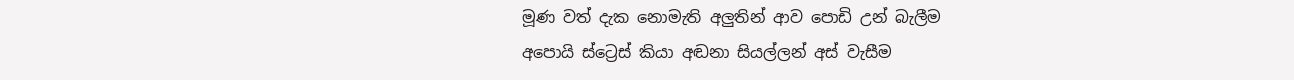මූණ වත් දැක නොමැති අලුතින් ආව පොඩි උන් බැලීම
අපොයි ස්ට්‍රෙස් කියා අඬනා සියල්ලන් අස් වැසීම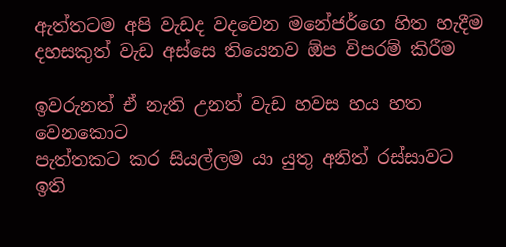ඇත්තටම අපි වැඩද වදවෙන මනේජර්ගෙ හිත හැදීම
දහසකුත් වැඩ අස්සෙ තියෙනව ඕප විපරම් කිරීම

ඉවරුනත් ඒ නැති උනත් වැඩ හවස හය හත වෙනකොට
පැත්තකට කර සියල්ලම යා යුතු අනිත් රස්සාවට
ඉති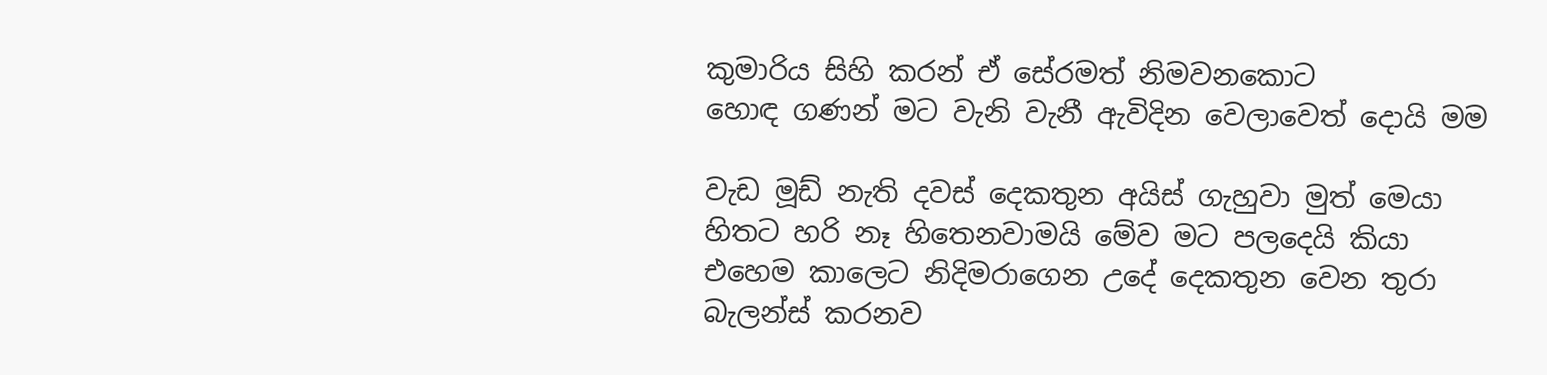කුමාරිය සිහි කරන් ඒ සේරමත් නිමවනකොට
හොඳ ගණන් මට වැනි වැනී ඇවිදින වෙලාවෙත් දොයි මම

වැඩ මූඩ් නැති දවස් දෙකතුන අයිස් ගැහුවා මුත් මෙයා
හිතට හරි නෑ හිතෙනවාමයි මේව මට පලදෙයි කියා
එහෙම කාලෙට නිදිමරාගෙන උදේ දෙකතුන වෙන තුරා
බැලන්ස් කරනව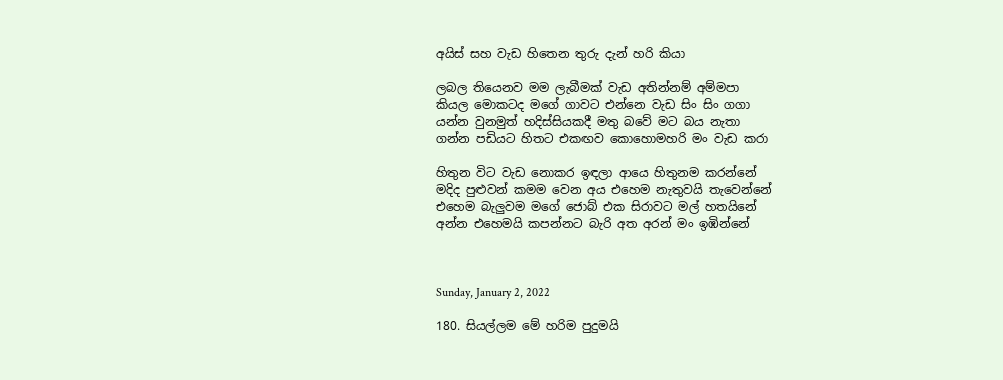අයිස් සහ වැඩ හිතෙන තුරු දැන් හරි කියා

ලබල තියෙනව මම ලැබීමක් වැඩ අතින්නම් අම්මපා
කියල මොකටද මගේ ගාවට එන්නෙ වැඩ සිං සිං ගගා
යන්න වුනමුත් හදිස්සියකදී මතු බවේ මට බය නැතා
ගන්න පඩියට හිතට එකඟව කොහොමහරි මං වැඩ කරා

හිතුන විට වැඩ නොකර ඉඳලා ආයෙ හිතුනම කරන්නේ
මදිද පුළුවන් කමම වෙන අය එහෙම නැතුවයි තැවෙන්නේ
එහෙම බැලුවම මගේ ජොබ් එක සිරාවට මල් හතයිනේ
අන්න එහෙමයි කපන්නට බැරි අත අරන් මං ඉඹින්නේ



Sunday, January 2, 2022

180. සියල්ලම මේ හරිම පුදුමයි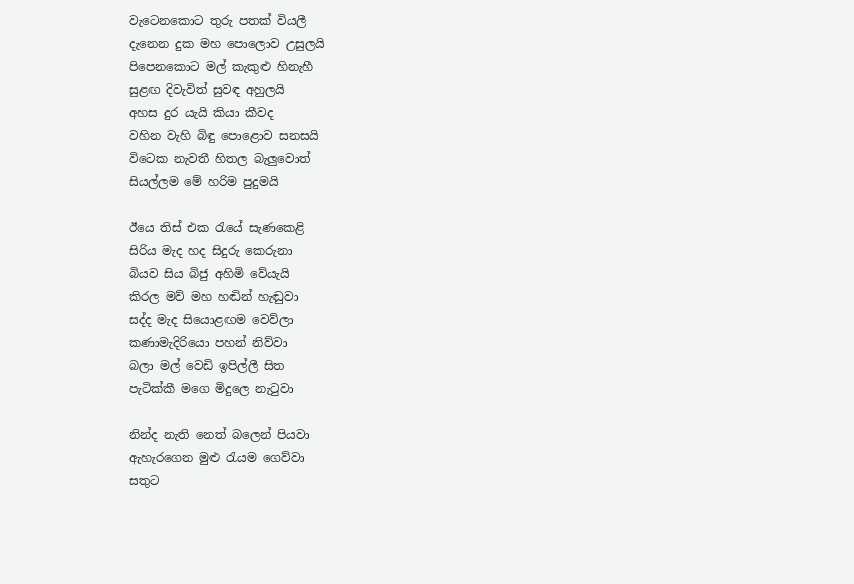වැටෙනකොට තුරු පතක් වියලී
දැනෙන දුක මහ පොලොව උසුලයි
පිපෙනකොට මල් කැකුළු හිනැහී
සුළඟ දිවැවිත් සුවඳ අහුලයි
අහස දුර යැයි කියා කීවද
වහින වැහි බිඳු පොළොව සනසයි
විටෙක නැවතී හිතල බැලුවොත්
සියල්ලම මේ හරිම පුදුමයි

ඊයෙ තිස් එක රැයේ සැණකෙළි
සිරිය මැද හද සිදුරු කෙරුනා
බියව සිය බිජු අහිමි වේයැයි
කිරල මව් මහ හඬින් හැඬුවා
සද්ද මැද සියොළඟම වෙව්ලා
කණාමැදිරියො පහන් නිව්වා
බලා මල් වෙඩි ඉපිල්ලී සිත
පැටික්කී මගෙ මිදුලෙ නැටුවා

නින්ද නැති නෙත් බලෙන් පියවා
ඇහැරගෙන මුළු රැයම ගෙව්වා
සතුට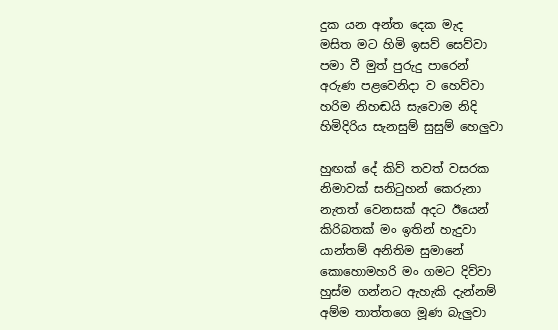දුක යන අන්ත දෙක මැද
මසිත මට හිමි ඉසව් සෙව්වා
පමා වී මුත් පුරුදු පාරෙන්
අරුණ පළවෙනිදා ව හෙව්වා
හරිම නිහඬයි සැවොම නිදි
හිමිදිරිය සැනසුම් සුසුම් හෙලුවා

හුඟක් දේ කිව් තවත් වසරක
නිමාවක් සනිටුහන් කෙරුනා
නැතත් වෙනසක් අදට ඊයෙන්
කිරිබතක් මං ඉතින් හැදුවා
යාන්තම් අනිතිම සුමානේ
කොහොමහරි මං ගමට දිව්වා
හුස්ම ගන්නට ඇහැකි දැන්නම්
අම්ම තාත්තගෙ මූණ බැලුවා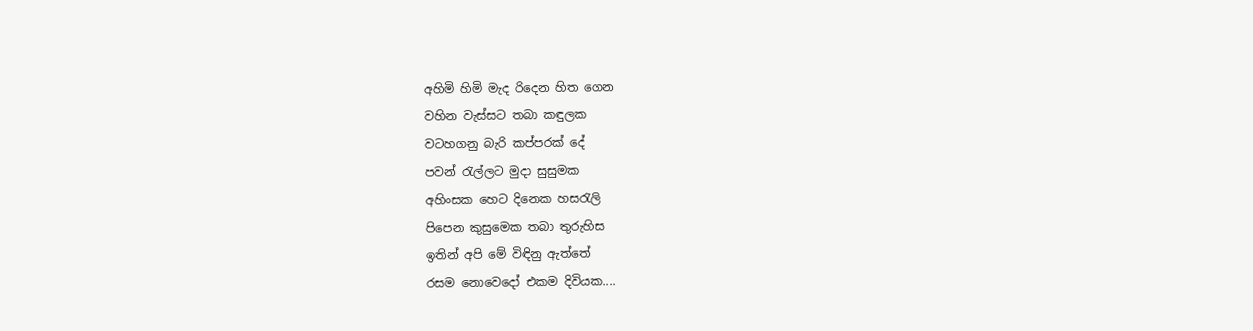අහිමි හිමි මැද රිදෙන හිත ගෙන
වහින වැස්සට තබා කඳුලක
වටහගනු බැරි කප්පරක් දේ
පවන් රැල්ලට මුදා සුසුමක
අහිංසක හෙට දිනෙක හසරැලි
පිපෙන කුසුමෙක තබා තුරුහිස
ඉතින් අපි මේ විඳිනු ඇත්තේ
රසම නොවෙදෝ එකම දිවියක....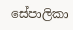සේපාලිකා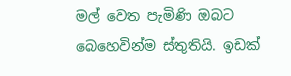මල් වෙත පැමිණි ඔබට බෙහෙවින්ම ස්තුතියි. ඉඩක්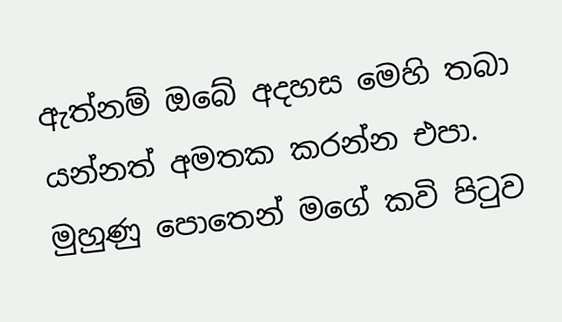ඇත්නම් ඔබේ අදහස මෙහි තබා යන්නත් අමතක කරන්න එපා. මුහුණු පොතෙන් මගේ කවි පිටුව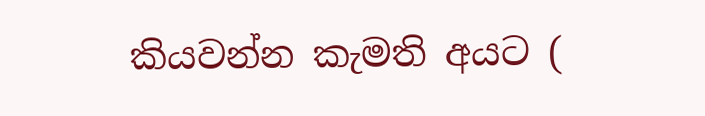කියවන්න කැමති අයට (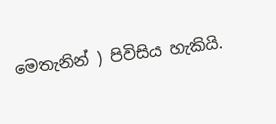මෙතැනින් ) පිවිසිය හැකියි.